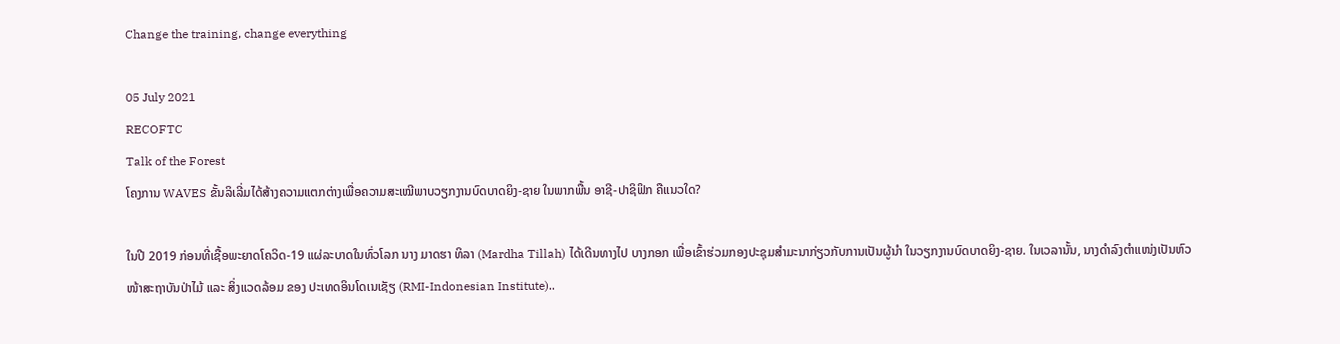Change the training, change everything

05 July 2021
RECOFTC
Talk of the Forest
ໂຄງການ WAVES ຂັ້ນລິເລີ່ມໄດ້ສ້າງຄວາມແຕກຕ່າງເພື່ອຄວາມສະເໝີພາບວຽກງານບົດບາດຍິງ-ຊາຍ ໃນພາກພື້ນ ອາຊີ-ປາຊິຟິກ ຄືແນວໃດ?

ໃນປີ 2019 ກ່ອນທີ່ເຊື້ອພະຍາດໂຄວິດ-19 ແຜ່ລະບາດໃນທົ່ວໂລກ ນາງ ມາດຮາ ທິລາ (Mardha Tillah) ໄດ້ເດີນທາງໄປ ບາງກອກ ເພື່ອເຂົ້າຮ່ວມກອງປະຊຸມສຳມະນາກ່ຽວກັບການເປັນຜູ້ນຳ ໃນວຽກງານບົດບາດຍິງ-ຊາຍ. ໃນເວລານັ້ນ, ນາງດຳລົງຕຳແໜ່ງເປັນຫົວໜ້າສະຖາບັນປ່າໄມ້ ແລະ ສິ່ງແວດລ້ອມ ຂອງ ປະເທດອິນໂດເນເຊັຽ (RMI-Indonesian Institute)..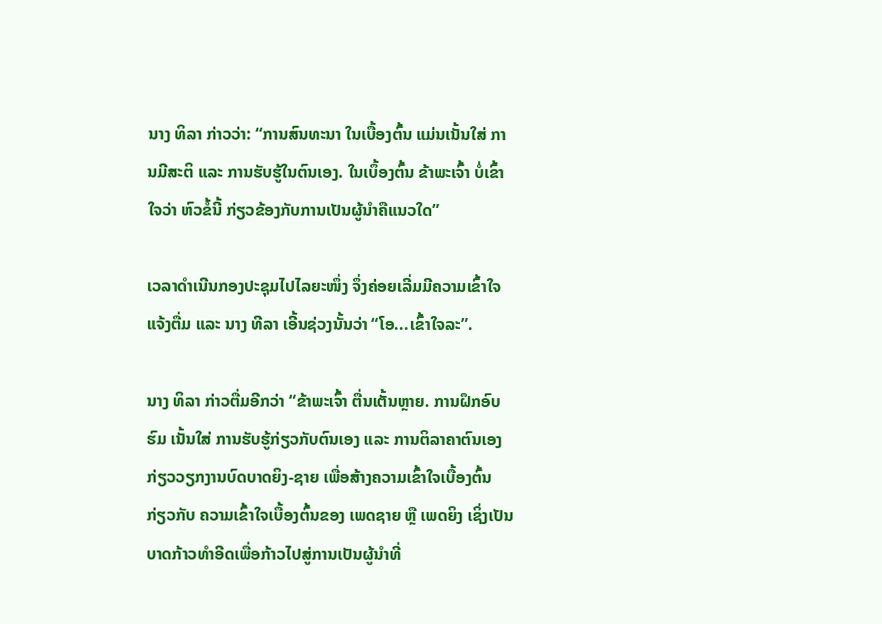ນາງ ທິລາ ກ່າວວ່າ: “ການສົນທະນາ ໃນເບື້ອງຕົ້ນ ແມ່ນເນັ້ນໃສ່ ການມີສະຕິ ແລະ ການຮັບຮູ້ໃນຕົນເອງ. ໃນເບຶ້ອງຕົ້ນ ຂ້າພະເຈົ້າ ບໍ່ເຂົ້າໃຈວ່າ ຫົວຂໍ້ນີ້ ກ່ຽວຂ້ອງກັບການເປັນຜູ້ນຳຄືແນວໃດ”

ເວລາດຳເນີນກອງປະຊຸມໄປໄລຍະໜຶ່ງ ຈຶ່ງຄ່ອຍເລີ່ມມີຄວາມເຂົ້າໃຈແຈ້ງຕື່ມ ແລະ ນາງ ທີລາ ເອີ້ນຊ່ວງນັ້ນວ່າ “ໂອ...ເຂົ້າໃຈລະ”.

ນາງ ທິລາ ກ່າວຕື່ມອີກວ່າ “ຂ້າພະເຈົ້າ ຕື່ນເຕັ້ນຫຼາຍ. ການຝຶກອົບຮົມ ເນັ້ນໃສ່ ການຮັບຮູ້ກ່ຽວກັບຕົນເອງ ແລະ ການຕິລາຄາຕົນເອງ ກ່ຽວວຽກງານບົດບາດຍິງ-ຊາຍ ເພື່ອສ້າງຄວາມເຂົ້າໃຈເບື້ອງຕົ້ນ ກ່ຽວກັບ ຄວາມເຂົ້າໃຈເບື້ອງຕົ້ນຂອງ ເພດຊາຍ ຫຼື ເພດຍິງ ເຊິ່ງເປັນບາດກ້າວທຳອີດເພື່ອກ້າວໄປສູ່ການເປັນຜູ້ນຳທີ່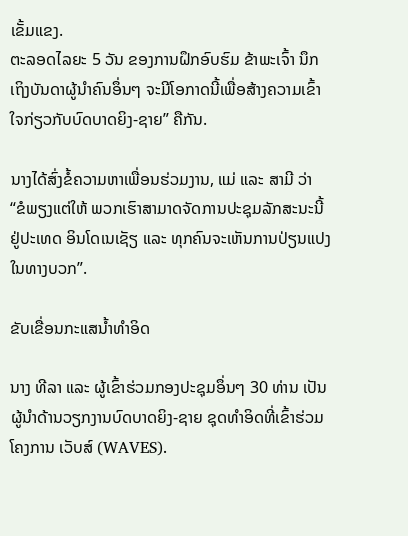ເຂັ້ມແຂງ.
ຕະລອດໄລຍະ 5 ວັນ ຂອງການຝຶກອົບຮົມ ຂ້າພະເຈົ້າ ນຶກເຖິງບັນດາຜູ້ນຳຄົນອຶ່ນໆ ຈະມີໂອກາດນີ້ເພື່ອສ້າງຄວາມເຂົ້າໃຈກ່ຽວກັບບົດບາດຍິງ-ຊາຍ” ຄືກັນ.

ນາງໄດ້ສົ່ງຂໍ້ຄວາມຫາເພື່ອນຮ່ວມງານ, ແມ່ ແລະ ສາມີ ວ່າ “ຂໍພຽງແຕ່ໃຫ້ ພວກເຮົາສາມາດຈັດການປະຊຸມລັກສະນະນີ້ ຢູ່ປະເທດ ອິນໂດເນເຊັຽ ແລະ ທຸກຄົນຈະເຫັນການປ່ຽນແປງໃນທາງບວກ”.

ຂັບເຂື່ອນກະແສນໍ້າທຳອິດ

ນາງ ທີລາ ແລະ ຜູ້ເຂົ້າຮ່ວມກອງປະຊຸມອຶ່ນໆ 30 ທ່ານ ເປັນຜູ້ນຳດ້ານວຽກງານບົດບາດຍິງ-ຊາຍ ຊຸດທຳອິດທີ່ເຂົ້າຮ່ວມໂຄງການ ເວັບສ໌ (WAVES).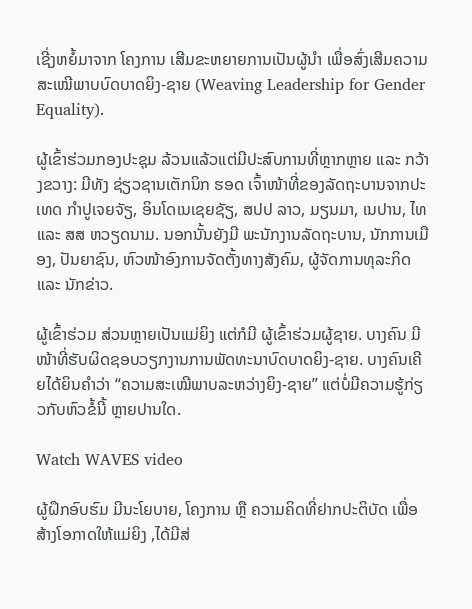ເຊີ່ງຫຍໍ້ມາຈາກ ໂຄງການ ເສີມຂະຫຍາຍການເປັນຜູ້ນຳ ເພື່ອສົ່ງເສີມຄວາມສະເໝີພາບບົດບາດຍິງ-ຊາຍ (Weaving Leadership for Gender Equality).

ຜູ້ເຂົ້າຮ່ວມກອງປະຊຸມ ລ້ວນແລ້ວແຕ່ມີປະສົບການທີ່ຫຼາກຫຼາຍ ແລະ ກວ້າງຂວາງ: ມີທັງ ຊ່ຽວຊານເຕັກນິກ ຮອດ ເຈົ້າໜ້າທີ່ຂອງລັດຖະບານຈາກປະເທດ ກຳປູເຈຍຈັຽ, ອິນໂດເນເຊຍຊັຽ, ສປປ ລາວ, ມຽນມາ, ເນປານ, ໄທ ແລະ ສສ ຫວຽດນາມ. ນອກນັ້ນຍັງມີ ພະນັກງານລັດຖະບານ, ນັກການເມືອງ, ປັນຍາຊົນ, ຫົວໜ້າອົງການຈັດຕັ້ງທາງສັງຄົມ, ຜູ້ຈັດການທຸລະກິດ ແລະ ນັກຂ່າວ.

ຜູ້ເຂົ້າຮ່ວມ ສ່ວນຫຼາຍເປັນແມ່ຍິງ ແຕ່ກໍມີ ຜູ້ເຂົ້າຮ່ວມຜູ້ຊາຍ. ບາງຄົນ ມີໜ້າທີ່ຮັບຜິດຊອບວຽກງານການພັດທະນາບົດບາດຍິງ-ຊາຍ. ບາງຄົນເຄີຍໄດ້ຍິນຄຳວ່າ “ຄວາມສະເໝີພາບລະຫວ່າງຍິງ-ຊາຍ” ແຕ່ບໍ່ມີຄວາມຮູ້ກ່ຽວກັບຫົວຂໍ້ນີ້ ຫຼາຍປານໃດ.

Watch WAVES video

ຜູ້ຝຶກອົບຮົມ ມີນະໂຍບາຍ, ໂຄງການ ຫຼື ຄວາມຄິດທີ່ຢາກປະຕິບັດ ເພື່ອສ້າງໂອກາດໃຫ້ແມ່ຍິງ ,ໄດ້ມີສ່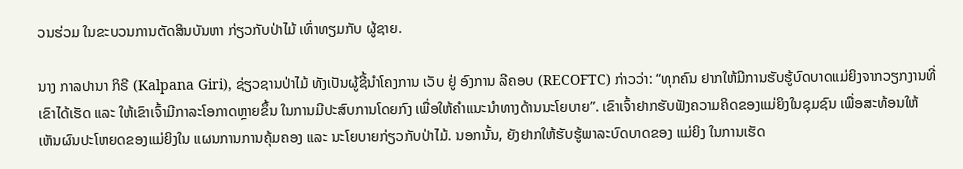ວນຮ່ວມ ໃນຂະບວນການຕັດສິນບັນຫາ ກ່ຽວກັບປ່າໄມ້ ເທົ່າທຽມກັບ ຜູ້ຊາຍ.

ນາງ ກາລປານາ ກິຣີ (Kalpana Giri), ຊ່ຽວຊານປ່າໄມ້ ທັງເປັນຜູ້ຊີ້ນຳໂຄງການ ເວັບ ຢູ່ ອົງການ ລີຄອບ (RECOFTC) ກ່າວວ່າ: “ທຸກຄົນ ຢາກໃຫ້ມີການຮັບຮູ້ບົດບາດແມ່ຍິງຈາກວຽກງານທີ່ເຂົາໄດ້ເຮັດ ແລະ ໃຫ້ເຂົາເຈົ້າມີກາລະໂອກາດຫຼາຍຂຶ້ນ ໃນການມີປະສົບການໂດຍກົງ ເພື່ອໃຫ້ຄຳແນະນຳທາງດ້ານນະໂຍບາຍ”. ເຂົາເຈົ້າຢາກຮັບຟັງຄວາມຄິດຂອງແມ່ຍິງໃນຊຸມຊົນ ເພື່ອສະທ້ອນໃຫ້ເຫັນຜົນປະໂຫຍດຂອງແມ່ຍິງໃນ ແຜນການການຄຸ້ມຄອງ ແລະ ນະໂຍບາຍກ່ຽວກັບປ່າໄມ້. ນອກນັ້ນ, ຍັງຢາກໃຫ້ຮັບຮູ້ພາລະບົດບາດຂອງ ແມ່ຍິງ ໃນການເຮັດ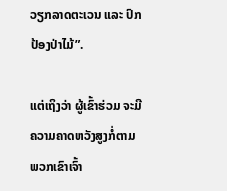ວຽກລາດຕະເວນ ແລະ ປົກປ້ອງປ່າໄມ້”.

ແຕ່ເຖິງວ່າ ຜູ້ເຂົ້າຮ່ວມ ຈະມີຄວາມຄາດຫວັງສູງກໍ່ຕາມ ພວກເຂົາເຈົ້າ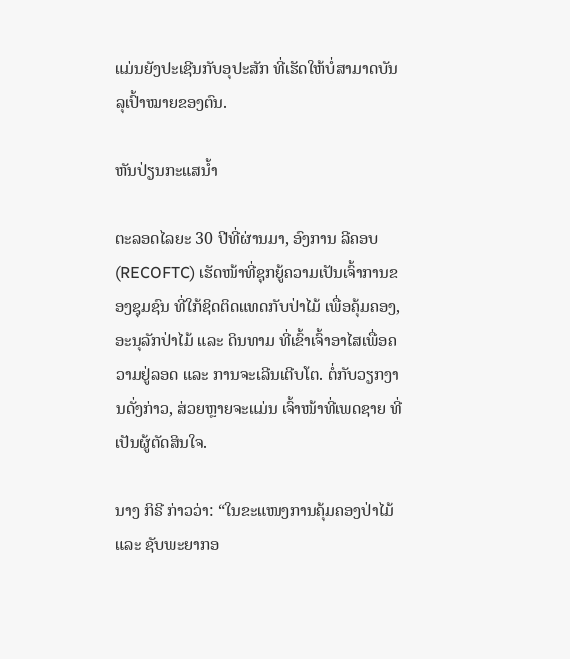ແມ່ນຍັງປະເຊີນກັບອຸປະສັກ ທີ່ເຮັດໃຫ້ບໍ່ສາມາດບັນລຸເປົ້າໝາຍຂອງຕົນ.

ຫັນປ່ຽນກະແສນໍ້າ

ຕະລອດໄລຍະ 30 ປີທີ່ຜ່ານມາ, ອົງການ ລີຄອບ (RECOFTC) ເຮັດໜ້າທີ່ຊຸກຍູ້ຄວາມເປັນເຈົ້າການຂອງຊຸມຊົນ ທີ່ໃກ້ຊິດຕິດແທດກັບປ່າໄມ້ ເພື່ອຄຸ້ມຄອງ, ອະນຸລັກປ່າໄມ້ ແລະ ດິນທາມ ທີ່ເຂົ້າເຈົ້າອາໄສເພື່ອຄວາມຢູ່ລອດ ແລະ ການຈະເລີນເຕີບໂຕ. ຕໍ່ກັບວຽກງານດັ່ງກ່າວ, ສ່ວຍຫຼາຍຈະແມ່ນ ເຈົ້າໜ້າທີ່ເພດຊາຍ ທີ່ເປັນຜູ້ຕັດສິນໃຈ.

ນາງ ກິຣີ ກ່າວວ່າ: “ໃນຂະແໜງການຄຸ້ມຄອງປ່າໄມ້ ແລະ ຊັບພະຍາກອ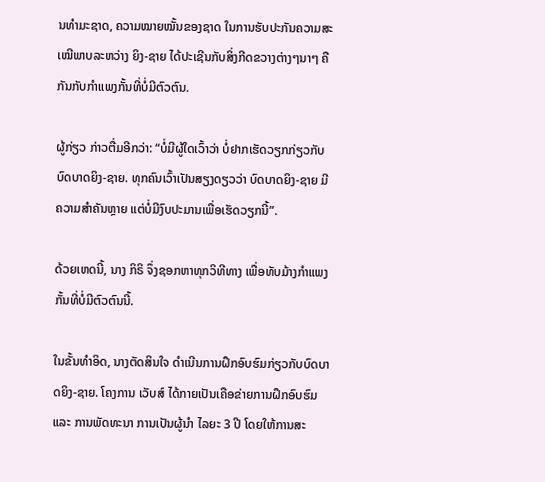ນທຳມະຊາດ, ຄວາມໝາຍໝັ້ນຂອງຊາດ ໃນການຮັບປະກັນຄວາມສະເໝີພາບລະຫວ່າງ ຍິງ-ຊາຍ ໄດ້ປະເຊີນກັບສິ່ງກີດຂວາງຕ່າງໆນາໆ ຄືກັນກັບກຳແພງກັ້ນທີ່ບໍ່ມີຕົວຕົນ.

ຜູ້ກ່ຽວ ກ່າວຕື່ມອີກວ່າ: “ບໍ່ມີຜູ້ໃດເວົ້າວ່າ ບໍ່ຢາກເຮັດວຽກກ່ຽວກັບບົດບາດຍິງ-ຊາຍ. ທຸກຄົນເວົ້າເປັນສຽງດຽວວ່າ ບົດບາດຍິງ-ຊາຍ ມີຄວາມສຳຄັນຫຼາຍ ແຕ່ບໍ່ມີງົບປະມານເພື່ອເຮັດວຽກນີ້”.

ດ້ວຍເຫດນີ້, ນາງ ກິຣິ ຈຶ່ງຊອກຫາທຸກວິທີທາງ ເພື່ອທັບມ້າງກຳແພງກັ້ນທີ່ບໍ່ມີຕົວຕົນນີ້.

ໃນຂັ້ນທຳອິດ, ນາງຕັດສິນໃຈ ດຳເນີນການຝຶກອົບຮົມກ່ຽວກັບບົດບາດຍິງ-ຊາຍ. ໂຄງການ ເວັບສ໌ ໄດ້ກາຍເປັນເຄືອຂ່າຍການຝຶກອົບຮົມ ແລະ ການພັດທະນາ ການເປັນຜູ້ນຳ ໄລຍະ 3 ປີ ໂດຍໃຫ້ການສະ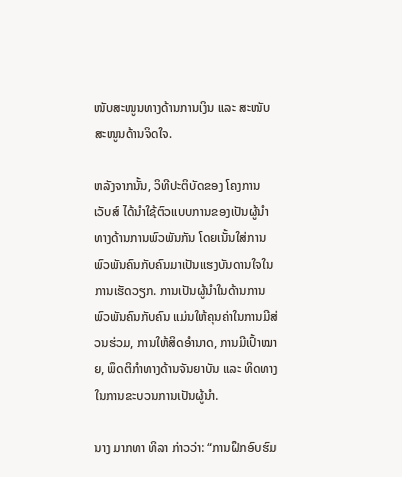ໜັບສະໜູນທາງດ້ານການເງິນ ແລະ ສະໜັບສະໜູນດ້ານຈິດໃຈ.

ຫລັງຈາກນັ້ນ, ວິທີປະຕິບັດຂອງ ໂຄງການ ເວັບສ໌ ໄດ້ນຳໃຊ້ຕົວແບບການຂອງເປັນຜູ້ນຳທາງດ້ານການພົວພັນກັນ ໂດຍເນັ້ນໃສ່ການພົວພັນຄົນກັບຄົນມາເປັນແຮງບັນດານໃຈໃນການເຮັດວຽກ. ການເປັນຜູ້ນຳໃນດ້ານການພົວພັນຄົນກັບຄົນ ແມ່ນໃຫ້ຄຸນຄ່າໃນການມີສ່ວນຮ່ວມ, ການໃຫ້ສິດອຳນາດ, ການມີເປົ້າໝາຍ, ພຶດຕິກຳທາງດ້ານຈັນຍາບັນ ແລະ ທິດທາງໃນການຂະບວນການເປັນຜູ້ນຳ.

ນາງ ມາກທາ ທິລາ ກ່າວວ່າ: “ການຝຶກອົບຮົມ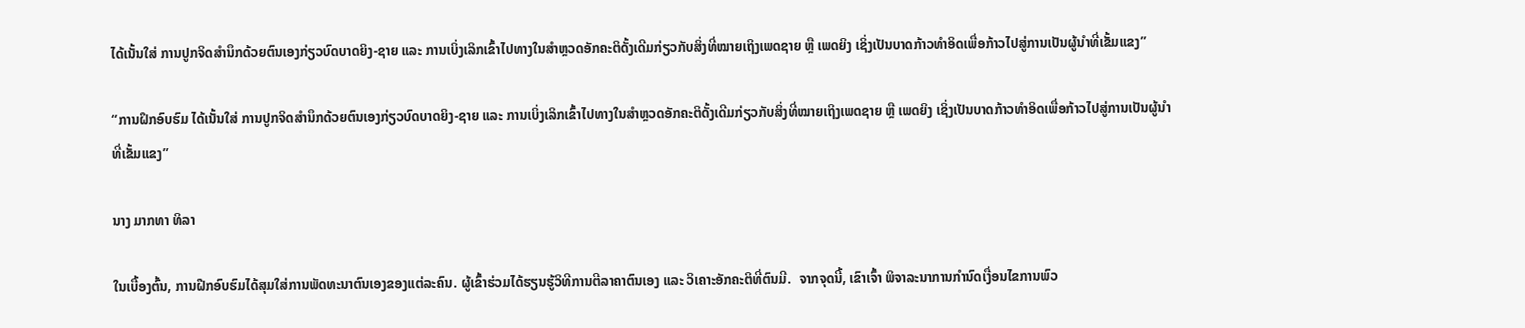ໄດ້ເນັ້ນໃສ່ ການປູກຈິດສຳນຶກດ້ວຍຕົນເອງກ່ຽວບົດບາດຍິງ-ຊາຍ ແລະ ການເບິ່ງເລິກເຂົ້າໄປທາງໃນສຳຫຼວດອັກຄະຕິດັ້ງເດີມກ່ຽວກັບສິ່ງທີ່ໝາຍເຖິງເພດຊາຍ ຫຼື ເພດຍິງ ເຊິ່ງເປັນບາດກ້າວທຳອິດເພື່ອກ້າວໄປສູ່ການເປັນຜູ້ນຳທີ່ເຂັ້ມແຂງ”

“ການຝຶກອົບຮົມ ໄດ້ເນັ້ນໃສ່ ການປູກຈິດສຳນຶກດ້ວຍຕົນເອງກ່ຽວບົດບາດຍິງ-ຊາຍ ແລະ ການເບິ່ງເລິກເຂົ້າໄປທາງໃນສຳຫຼວດອັກຄະຕິດັ້ງເດີມກ່ຽວກັບສິ່ງທີ່ໝາຍເຖິງເພດຊາຍ ຫຼື ເພດຍິງ ເຊິ່ງເປັນບາດກ້າວທຳອິດເພື່ອກ້າວໄປສູ່ການເປັນຜູ້ນຳທີ່ເຂັ້ມແຂງ”

ນາງ ມາກທາ ທິລາ

ໃນເບື້ອງຕົ້ນ, ການຝືກອົບຮົມໄດ້ສຸມໃສ່ການພັດທະນາຕົນເອງຂອງແຕ່ລະຄົນ. ຜູ້ເຂົ້າຮ່ວມໄດ້ຮຽນຮູ້ວິທີການຕີລາຄາຕົນເອງ ແລະ ວິເຄາະອັກຄະຕິທີ່ຕົນມີ.  ຈາກຈຸດນີ້, ເຂົາເຈົ້າ ພິຈາລະນາການກຳນົດເງື່ອນໄຂການພົວ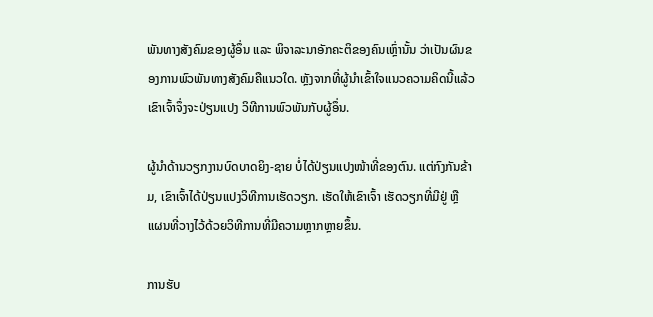ພັນທາງສັງຄົມຂອງຜູ້ອຶ່ນ ແລະ ພິຈາລະນາອັກຄະຕິຂອງຄົນເຫຼົ່ານັ້ນ ວ່າເປັນຜົນຂອງການພົວພັນທາງສັງຄົມຄືແນວໃດ. ຫຼັງຈາກທີ່ຜູ້ນຳເຂົ້າໃຈແນວຄວາມຄິດນີ້ແລ້ວ ເຂົາເຈົ້າຈຶ່ງຈະປ່ຽນແປງ ວິທີການພົວພັນກັບຜູ້ອຶ່ນ.

ຜູ້ນຳດ້ານວຽກງານບົດບາດຍິງ-ຊາຍ ບໍ່ໄດ້ປ່ຽນແປງໜ້າທີ່ຂອງຕົນ. ແຕ່ກົງກັນຂ້າມ, ເຂົາເຈົ້າໄດ້ປ່ຽນແປງວິທີການເຮັດວຽກ. ເຮັດໃຫ້ເຂົາເຈົ້າ ເຮັດວຽກທີ່ມີຢູ່ ຫຼື ແຜນທີ່ວາງໄວ້ດ້ວຍວິທີການທີ່ມີຄວາມຫຼາກຫຼາຍຂຶ້ນ.

ການຮັບ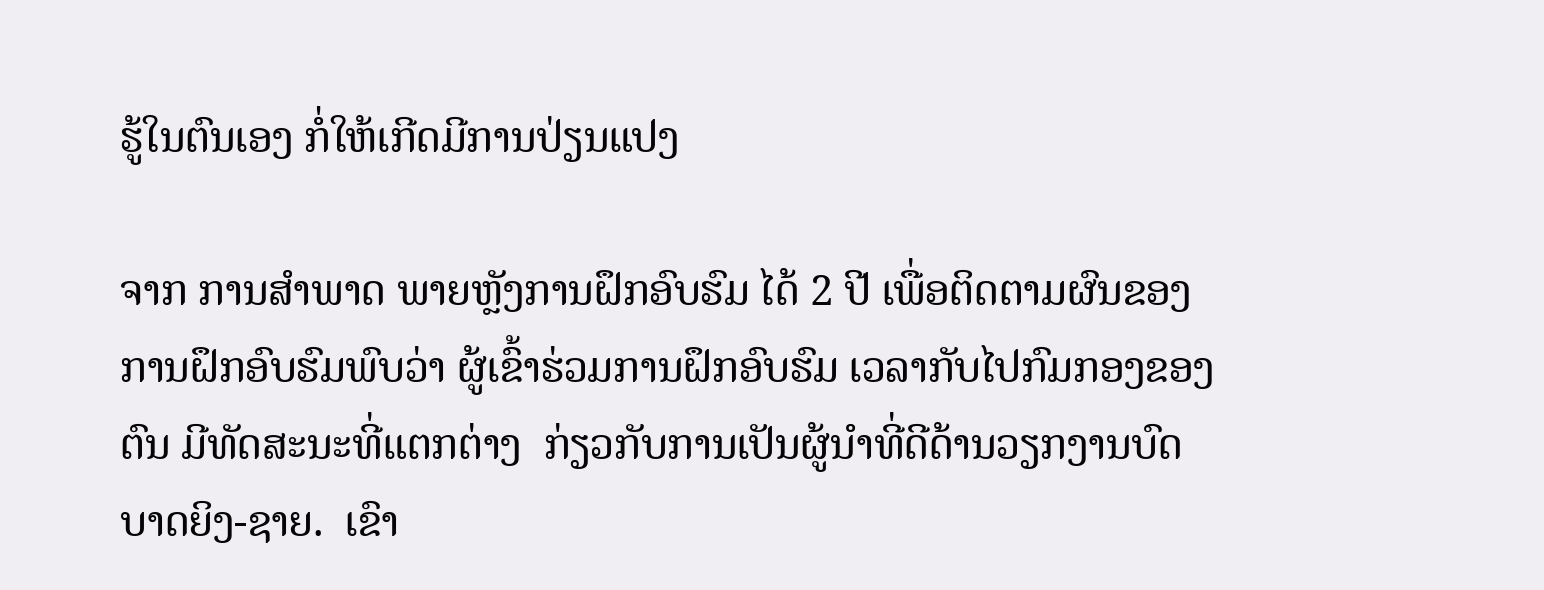ຮູ້ໃນຕົນເອງ ກໍ່ໃຫ້ເກີດມີການປ່ຽນແປງ

ຈາກ ການສຳພາດ ພາຍຫຼັງການຝຶກອົບຮົມ ໄດ້ 2 ປີ ເພື່ອຕິດຕາມຜົນຂອງການຝຶກອົບຮົມພົບວ່າ ຜູ້ເຂົ້າຮ່ວມການຝຶກອົບຮົມ ເວລາກັບໄປກົມກອງຂອງຕົນ ມີທັດສະນະທີ່ແຕກຕ່າງ  ກ່ຽວກັບການເປັນຜູ້ນຳທີ່ດີດ້ານວຽກງານບົດບາດຍິງ-ຊາຍ.  ເຂົາ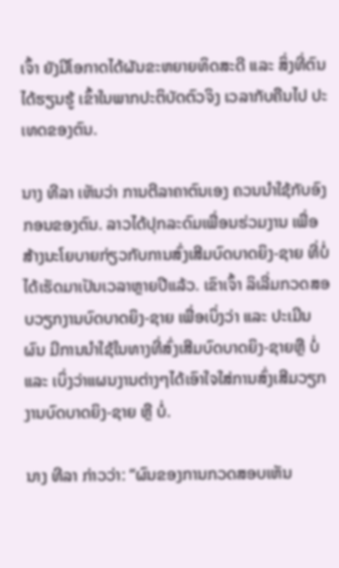ເຈົ້າ ຍັງມີໂອກາດໄດ້ຜັນຂະຫຍາຍທິດສະດີ ແລະ ສິ່ງທີ່ຕົນໄດ້ຮຽນຮູ້ ເຂົ້າໃນພາກປະຕິບັດຕົວຈິງ ເວລາກັບຄືນໄປ ປະເທດຂອງຕົນ.

ນາງ ທີລາ ເຫັນວ່າ ການຕີລາຄາຕົນເອງ ຄວນນຳໃຊ້ກັບອົງກອນຂອງຕົນ. ລາວໄດ້ປຸກລະດົມເພື່ອນຮ່ວມງານ ເພື່ອສ້າງນະໂຍບາຍກ່ຽວກັບການສົ່ງເສີມບົດບາດຍິງ-ຊາຍ ທີ່ບໍ່ໄດ້ເຮັດມາເປັນເວລາຫຼາຍປີແລ້ວ. ເຂົາເຈົ້າ ລິເລີ່ມກວດສອບວຽກງານບົດບາດຍິງ-ຊາຍ ເພື່ອເບິ່ງວ່າ ແລະ ປະເມີນຜົນ ມີການນຳໃຊ້ໃນທາງທີ່ສົ່ງເສີມບົດບາດຍິງ-ຊາຍຫຼື ບໍ່ ແລະ ເບິ່ງວ່າແຜນງານຕ່າງໆໄດ້ເອົາໃຈໃສ່ການສົ່ງເສີມວຽກງານບົດບາດຍິງ-ຊາຍ ຫຼື ບໍ່.

ນາງ ທີລາ ກ່າວວ່າ: “ຜົນຂອງການກວດສອບເຫັນ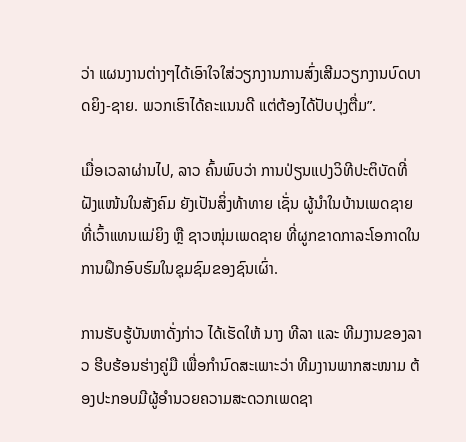ວ່າ ແຜນງານຕ່າງໆໄດ້ເອົາໃຈໃສ່ວຽກງານການສົ່ງເສີມວຽກງານບົດບາດຍິງ-ຊາຍ. ພວກເຮົາໄດ້ຄະແນນດີ ແຕ່ຕ້ອງໄດ້ປັບປຸງຕື່ມ”.

ເມື່ອເວລາຜ່ານໄປ, ລາວ ຄົ້ນພົບວ່າ ການປ່ຽນແປງວິທີປະຕິບັດທີ່ຝັງແໜ້ນໃນສັງຄົມ ຍັງເປັນສິ່ງທ້າທາຍ ເຊັ່ນ ຜູ້ນຳໃນບ້ານເພດຊາຍ ທີ່ເວົ້າແທນແມ່ຍິງ ຫຼື ຊາວໜຸ່ມເພດຊາຍ ທີ່ຜູກຂາດກາລະໂອກາດໃນການຝຶກອົບຮົມໃນຊຸມຊົມຂອງຊົນເຜົ່າ.

ການຮັບຮູ້ບັນຫາດັ່ງກ່າວ ໄດ້ເຮັດໃຫ້ ນາງ ທີລາ ແລະ ທີມງານຂອງລາວ ຮີບຮ້ອນຮ່າງຄູ່ມື ເພື່ອກຳນົດສະເພາະວ່າ ທີມງານພາກສະໜາມ ຕ້ອງປະກອບມີຜູ້ອຳນວຍຄວາມສະດວກເພດຊາ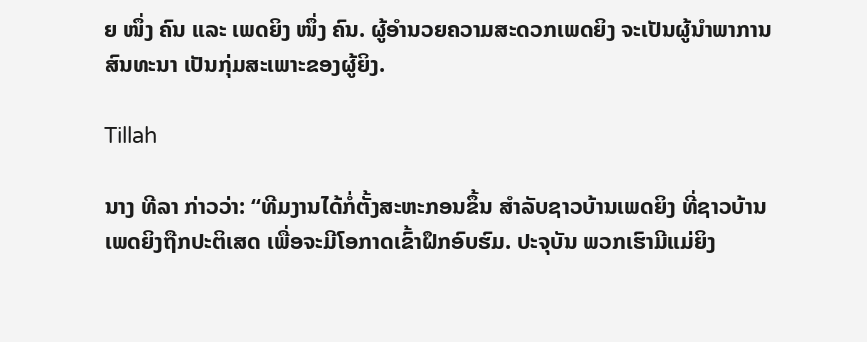ຍ ໜຶ່ງ ຄົນ ແລະ ເພດຍິງ ໜຶ່ງ ຄົນ. ຜູ້ອຳນວຍຄວາມສະດວກເພດຍິງ ຈະເປັນຜູ້ນຳພາການສົນທະນາ ເປັນກຸ່ມສະເພາະຂອງຜູ້ຍິງ.

Tillah

ນາງ ທີລາ ກ່າວວ່າ: “ທີມງານໄດ້ກໍ່ຕັ້ງສະຫະກອນຂຶ້ນ ສຳລັບຊາວບ້ານເພດຍິງ ທີ່ຊາວບ້ານເພດຍິງຖືກປະຕິເສດ ເພື່ອຈະມີໂອກາດເຂົ້າຝຶກອົບຮົມ. ປະຈຸບັນ ພວກເຮົາມີແມ່ຍິງ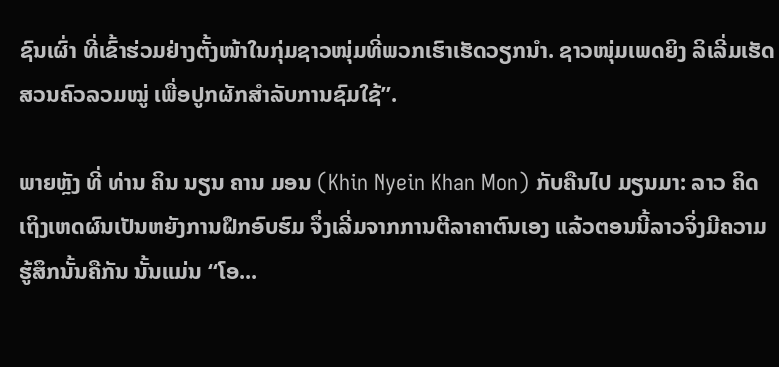ຊົນເຜົ່າ ທີ່ເຂົ້າຮ່ວມຢ່າງຕັ້ງໜ້າໃນກຸ່ມຊາວໜຸ່ມທີ່ພວກເຮົາເຮັດວຽກນຳ. ຊາວໜຸ່ມເພດຍິງ ລິເລີ່ມເຮັດສວນຄົວລວມໝູ່ ເພື່ອປູກຜັກສຳລັບການຊົມໃຊ້”.

ພາຍຫຼັງ ທີ່ ທ່ານ ຄິນ ນຽນ ຄານ ມອນ (Khin Nyein Khan Mon) ກັບຄືນໄປ ມຽນມາ: ລາວ ຄິດເຖິງເຫດຜົນເປັນຫຍັງການຝຶກອົບຮົມ ຈຶ່ງເລີ່ມຈາກການຕີລາຄາຕົນເອງ ແລ້ວຕອນນີ້ລາວຈິ່ງມີຄວາມຮູ້ສຶກນັ້ນຄືກັນ ນັ້ນແມ່ນ “ໂອ...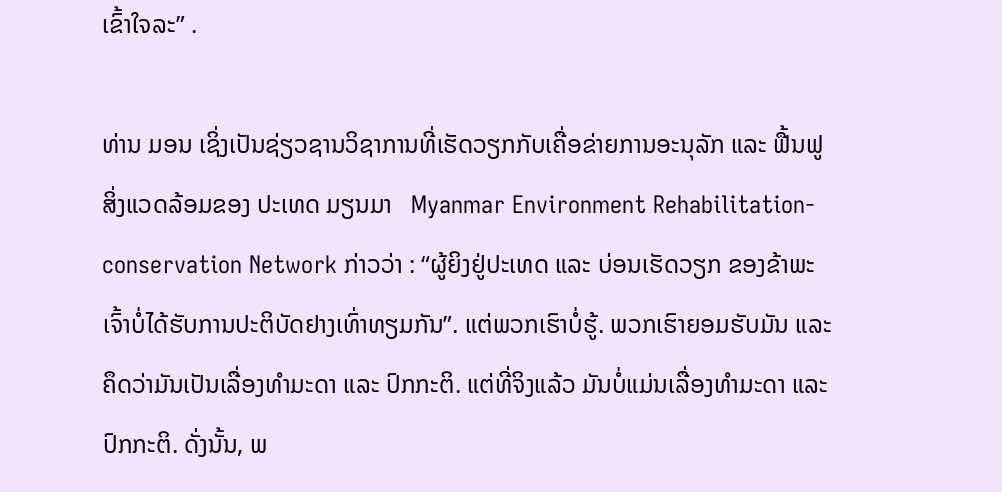ເຂົ້າໃຈລະ” .

ທ່ານ ມອນ ເຊິ່ງເປັນຊ່ຽວຊານວິຊາການທີ່ເຮັດວຽກກັບເຄື່ອຂ່າຍການອະນຸລັກ ແລະ ຟື້ນຟູ ສິ່ງແວດລ້ອມຂອງ ປະເທດ ມຽນມາ   Myanmar Environment Rehabilitation-conservation Network ກ່າວວ່າ : “ຜູ້ຍິງຢູ່ປະເທດ ແລະ ບ່ອນເຮັດວຽກ ຂອງຂ້າພະເຈົ້າບໍ່ໄດ້ຮັບການປະຕິບັດຢາງເທົ່າທຽມກັນ”. ແຕ່ພວກເຮົາບໍ່ຮູ້. ພວກເຮົາຍອມຮັບມັນ ແລະ ຄຶດວ່າມັນເປັນເລື່ອງທຳມະດາ ແລະ ປົກກະຕິ. ແຕ່ທີ່ຈິງແລ້ວ ມັນບໍ່ແມ່ນເລື່ອງທຳມະດາ ແລະ ປົກກະຕິ. ດັ່ງນັ້ນ, ພ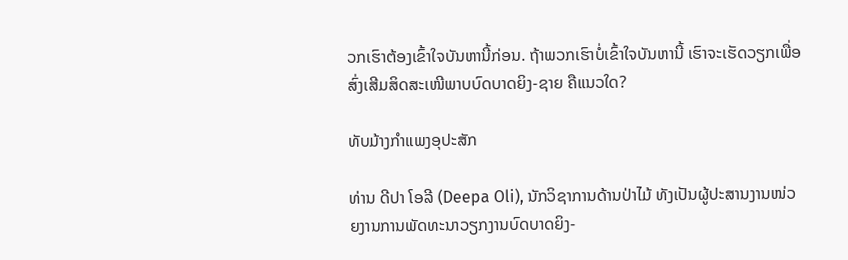ວກເຮົາຕ້ອງເຂົ້າໃຈບັນຫານີ້ກ່ອນ. ຖ້າພວກເຮົາບໍ່ເຂົ້າໃຈບັນຫານີ້ ເຮົາຈະເຮັດວຽກເພື່ອສົ່ງເສີມສິດສະເໜີພາບບົດບາດຍິງ-ຊາຍ ຄືແນວໃດ?

ທັບມ້າງກຳແພງອຸປະສັກ

ທ່ານ ດີປາ ໂອລີ (Deepa Oli), ນັກວິຊາການດ້ານປ່າໄມ້ ທັງເປັນຜູ້ປະສານງານໜ່ວຍງານການພັດທະນາວຽກງານບົດບາດຍິງ-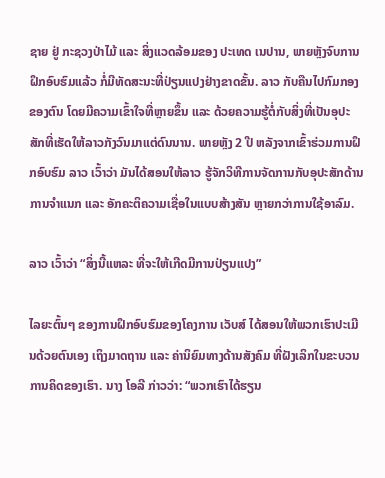ຊາຍ ຢູ່ ກະຊວງປ່າໄມ້ ແລະ ສິ່ງແວດລ້ອມຂອງ ປະເທດ ເນປານ, ພາຍຫຼັງຈົບການຝຶກອົບຮົມແລ້ວ ກໍ່ມີທັດສະນະທີ່ປ່ຽນແປງຢ່າງຂາດຂັ້ນ. ລາວ ກັບຄືນໄປກົມກອງຂອງຕົນ ໂດຍມີຄວາມເຂົ້າໃຈທີ່ຫຼາຍຂຶ້ນ ແລະ ດ້ວຍຄວາມຮູ້ຕໍ່ກັບສິ່ງທີ່ເປັນອຸປະສັກທີ່ເຮັດໃຫ້ລາວກັງວົນມາແຕ່ດົນນານ. ພາຍຫຼັງ 2 ປີ ຫລັງຈາກເຂົ້າຮ່ວມການຝຶກອົບຮົມ ລາວ ເວົ້າວ່າ ມັນໄດ້ສອນໃຫ້ລາວ ຮູ້ຈັກວິທີການຈັດການກັບອຸປະສັກດ້ານການຈຳແນກ ແລະ ອັກຄະຕິຄວາມເຊື່ອໃນແບບສ້າງສັນ ຫຼາຍກວ່າການໃຊ້ອາລົມ.

ລາວ ເວົ້າວ່າ “ສິ່ງນີ້ແຫລະ ທີ່ຈະໃຫ້ເກີດມີການປ່ຽນແປງ”

ໄລຍະຕົ້ນໆ ຂອງການຝຶກອົບຮົມຂອງໂຄງການ ເວັບສ໌ ໄດ້ສອນໃຫ້ພວກເຮົາປະເມີນດ້ວຍຕົນເອງ ເຖິງມາດຖານ ແລະ ຄ່ານິຍົມທາງດ້ານສັງຄົມ ທີ່ຝັງເລິກໃນຂະບວນການຄິດຂອງເຮົາ. ນາງ ໂອລີ ກ່າວວ່າ: “ພວກເຮົາໄດ້ຮຽນ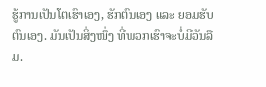ຮູ້ການເປັນໂຕເຮົາເອງ, ຮັກຕົນເອງ ແລະ ຍອມຮັບຕົນເອງ. ມັນເປັນສິ່ງໜຶ່ງ ທີ່ພວກເຮົາຈະບໍ່ມີວັນລືມ.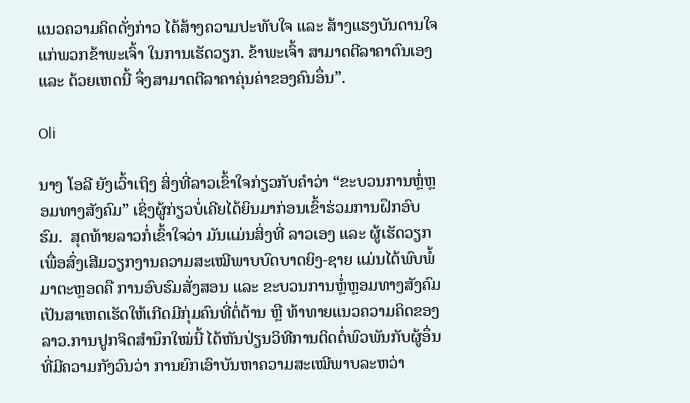ແນວຄວາມຄິດດັ່ງກ່າວ ໄດ້ສ້າງຄວາມປະທັບໃຈ ແລະ ສ້າງແຮງບັນດານໃຈແກ່ພວກຂ້າພະເຈົ້າ ໃນການເຮັດວຽກ. ຂ້າພະເຈົ້າ ສາມາດຕີລາຄາຕົນເອງ ແລະ ດ້ວຍເຫດນີ້ ຈຶ່ງສາມາດຕີລາຄາຄຸ່ນຄ່າຂອງຄົນອຶ່ນ”.

Oli

ນາງ ໂອລີ ຍັງເວົ້າເຖິງ ສິ່ງທີ່ລາວເຂົ້າໃຈກ່ຽວກັບຄຳວ່າ “ຂະບວນການຫຼໍ່ຫຼອມທາງສັງຄົມ” ເຊິ່ງຜູ້ກ່ຽວບໍ່ເຄີຍໄດ້ຍິນມາກ່ອນເຂົ້າຮ່ວມການຝຶກອົບຮົມ.  ສຸດທ້າຍລາວກໍ່ເຂົ້າໃຈວ່າ ມັນແມ່ນສິ່ງທີ່ ລາວເອງ ແລະ ຜູ້ເຮັດວຽກ ເພື່ອສົ່ງເສີມວຽກງານຄວາມສະເໝີພາບບົດບາດຍິງ-ຊາຍ ແມ່ນໄດ້ພົບພໍ້ມາຕະຫຼອດຄື ການອົບຮົມສັ່ງສອນ ແລະ ຂະບວນການຫຼໍ່ຫຼອມທາງສັງຄົມ ເປັນສາເຫດເຮັດໃຫ້ເກີດມີກຸ່ມຄົນທີ່ຕໍ່ຕ້ານ ຫຼື ທ້າທາຍແນວຄວາມຄິດຂອງລາວ.ການປູກຈິດສຳນຶກໃໝ່ນີ້ ໄດ້ຫັນປ່ຽນວິທີການຕິດຕໍ່ພົວພັນກັບຜູ້ອຶ່ນ ທີ່ມີຄວາມກັງວົນວ່າ ການຍົກເອົາບັນຫາຄວາມສະເໝີພາບລະຫວ່າ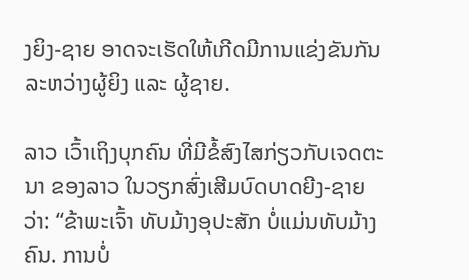ງຍິງ-ຊາຍ ອາດຈະເຮັດໃຫ້ເກີດມີການແຂ່ງຂັນກັນລະຫວ່າງຜູ້ຍິງ ແລະ ຜູ້ຊາຍ.

ລາວ ເວົ້າເຖິງບຸກຄົນ ທີ່ມີຂໍ້ສົງໄສກ່ຽວກັບເຈດຕະນາ ຂອງລາວ ໃນວຽກສົ່ງເສີມບົດບາດຍີງ-ຊາຍ ວ່າ: “ຂ້າພະເຈົ້າ ທັບມ້າງອຸປະສັກ ບໍ່ແມ່ນທັບມ້າງຄົນ. ການບໍ່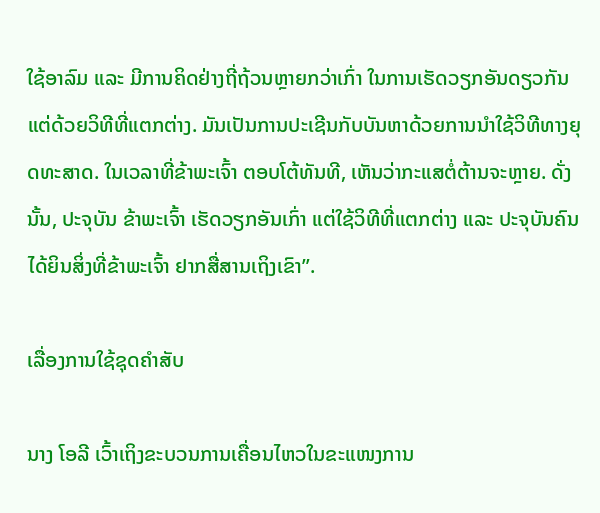ໃຊ້ອາລົມ ແລະ ມີການຄິດຢ່າງຖີ່ຖ້ວນຫຼາຍກວ່າເກົ່າ ໃນການເຮັດວຽກອັນດຽວກັນ ແຕ່ດ້ວຍວິທີທີ່ແຕກຕ່າງ. ມັນເປັນການປະເຊີນກັບບັນຫາດ້ວຍການນຳໃຊ້ວິທີທາງຍຸດທະສາດ. ໃນເວລາທີ່ຂ້າພະເຈົ້າ ຕອບໂຕ້ທັນທີ, ເຫັນວ່າກະແສຕໍ່ຕ້ານຈະຫຼາຍ. ດັ່ງນັ້ນ, ປະຈຸບັນ ຂ້າພະເຈົ້າ ເຮັດວຽກອັນເກົ່າ ແຕ່ໃຊ້ວິທີທີ່ແຕກຕ່າງ ແລະ ປະຈຸບັນຄົນໄດ້ຍິນສິ່ງທີ່ຂ້າພະເຈົ້າ ຢາກສື່ສານເຖິງເຂົາ”.

ເລື່ອງການໃຊ້ຊຸດຄຳສັບ

ນາງ ໂອລີ ເວົ້າເຖິງຂະບວນການເຄື່ອນໄຫວໃນຂະແໜງການ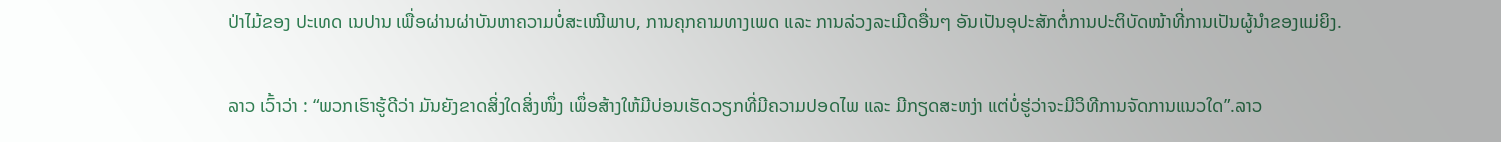ປ່າໄມ້ຂອງ ປະເທດ ເນປານ ເພື່ອຜ່ານຜ່າບັນຫາຄວາມບໍ່ສະເໝີພາບ, ການຄຸກຄາມທາງເພດ ແລະ ການລ່ວງລະເມີດອື່ນໆ ອັນເປັນອຸປະສັກຕໍ່ການປະຕິບັດໜ້າທີ່ການເປັນຜູ້ນຳຂອງແມ່ຍິງ.

ລາວ ເວົ້າວ່າ : “ພວກເຮົາຮູ້ດີວ່າ ມັນຍັງຂາດສິ່ງໃດສິ່ງໜຶ່ງ ເພຶ່ອສ້າງໃຫ້ມີບ່ອນເຮັດວຽກທີ່ມີຄວາມປອດໄພ ແລະ ມີກຽດສະຫງ່າ ແຕ່ບໍ່ຮູ່ວ່າຈະມີວິທີການຈັດການແນວໃດ”.ລາວ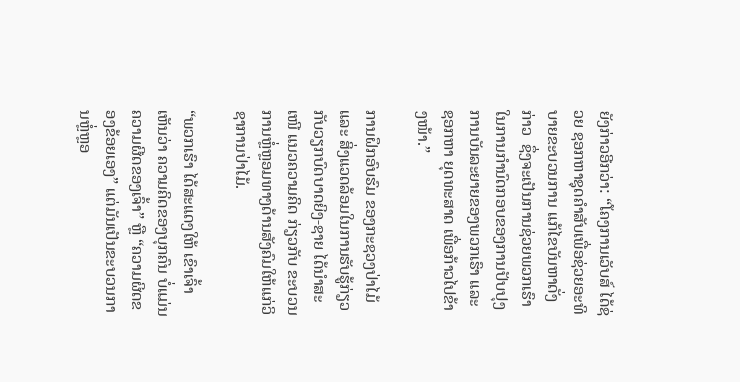ຍັງກ່າວອີກວ່າ: “ໂຄງການເວັບສ໌ ໄດ້ຊ່ວຍ ຊອກຫາຊຸດຄຳສັບເພື່ອຊ່ວຍອະທິບາຍຂະບວນການ ແກ້ໄຂບັນຫາດັ່ງກ່າວ  ຊຶ່ງຈະເປັນການຊ່ວຍພວກເຮົາ ໃນການກຳນົດກອບຂອງການປັບປຸງການບັນລະຍາຍຂອງພວກເຮົາ ແລະ ຊອກຫາ ຍຸດທະສາດ ເພື່ອກ້າວໄປຂ້າງໜ້າ.”

ການຝຶກອົບຮົມ ຂອງກະຊວງປ່າໄມ້ ແລະ ສິ່ງແວດລ້ອມໃນການຮັບຮູ້ກ່ຽວກັບວຽກບົດບາດຍິງ-ຊາຍ ໄດ້ນຳສະເໜີ ແນວຄວາມຄິດ ກ່ຽວກັບ ຂະບວນການຫຼໍ່ຫຼອມທາງດ້ານສັງຄົມໃຫ້ແກ່ວິຊາການປ່າໄມ້.

“ພວກເຮົາ ໄດ້ສະແດງໃຫ້ ເຂົາເຈົ້າ ເຫັນວ່າ ຄວາມຄິດຂອງບຸກຄົນ ບໍ່ແມ່ນຄວາມຜີດຂອງເຈົ້າ” ຫຼື “ຄວາມຜິດຂອງຂ້ອຍເອງ” ແຕ່ມັນເປັນຂະບວນການຫຼໍ່ຫຼອ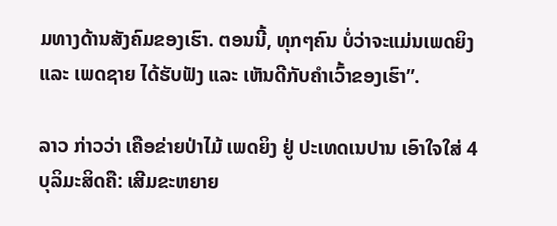ມທາງດ້ານສັງຄົມຂອງເຮົາ. ຕອນນີ້, ທຸກໆຄົນ ບໍ່ວ່າຈະແມ່ນເພດຍິງ ແລະ ເພດຊາຍ ໄດ້ຮັບຟັງ ແລະ ເຫັນດີກັບຄຳເວົ້າຂອງເຮົາ”.

ລາວ ກ່າວວ່າ ເຄືອຂ່າຍປ່າໄມ້ ເພດຍິງ ຢູ່ ປະເທດເນປານ ເອົາໃຈໃສ່ 4 ບຸລິມະສິດຄື: ເສີມຂະຫຍາຍ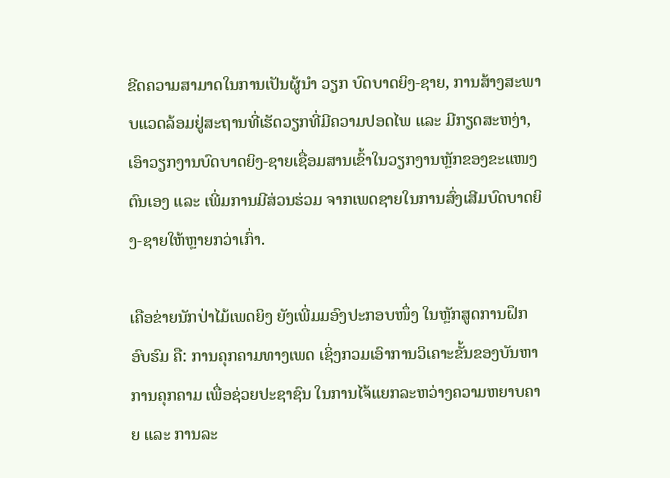ຂີດຄວາມສາມາດໃນການເປັນຜູ້ນຳ ວຽກ ບົດບາດຍິງ-ຊາຍ, ການສ້າງສະພາບແວດລ້ອມຢູ່ສະຖານທີ່ເຮັດວຽກທີ່ມີຄວາມປອດໄພ ແລະ ມີກຽດສະຫງ່າ, ເອົາວຽກງານບົດບາດຍິງ-ຊາຍເຊື່ອມສານເຂົ້າໃນວຽກງານຫຼັກຂອງຂະແໜງຕົນເອງ ແລະ ເພີ່ມການມີສ່ວນຮ່ວມ ຈາກເພດຊາຍໃນການສົ່ງເສີມບົດບາດຍິງ-ຊາຍໃຫ້ຫຼາຍກວ່າເກົ່າ.

ເຄືອຂ່າຍນັກປ່າໄມ້ເພດຍິງ ຍັງເພີ່ມມອົງປະກອບໜຶ່ງ ໃນຫຼັກສູດການຝຶກອົບຮົມ ຄື: ການຄຸກຄາມທາງເພດ ເຊິ່ງກວມເອົາການວິເຄາະຂັ້ນຂອງບັນຫາການຄຸກຄາມ ເພື່ອຊ່ວຍປະຊາຊົນ ໃນການໄຈ້ແຍກລະຫວ່າງຄວາມຫຍາບຄາຍ ແລະ ການລະ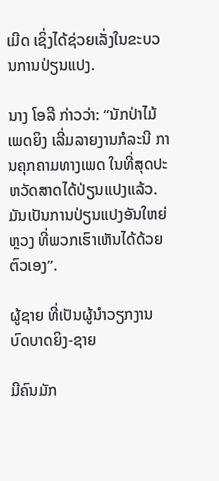ເມີດ ເຊິ່ງໄດ້ຊ່ວຍເລັ່ງໃນຂະບວນການປ່ຽນແປງ.

ນາງ ໂອລີ ກ່າວວ່າ: “ນັກປ່າໄມ້ ເພດຍິງ ເລີ່ມລາຍງານກໍລະນີ ການຄຸກຄາມທາງເພດ ໃນທີ່ສຸດປະຫວັດສາດໄດ້ປ່ຽນແປງແລ້ວ. ມັນເປັນການປ່ຽນແປງອັນໃຫຍ່ຫຼວງ ທີ່ພວກເຮົາເຫັນໄດ້ດ້ວຍຕົວເອງ”.

ຜູ້ຊາຍ ທີ່ເປັນຜູ້ນຳວຽກງານບົດບາດຍິງ-ຊາຍ

ມີຄົນມັກ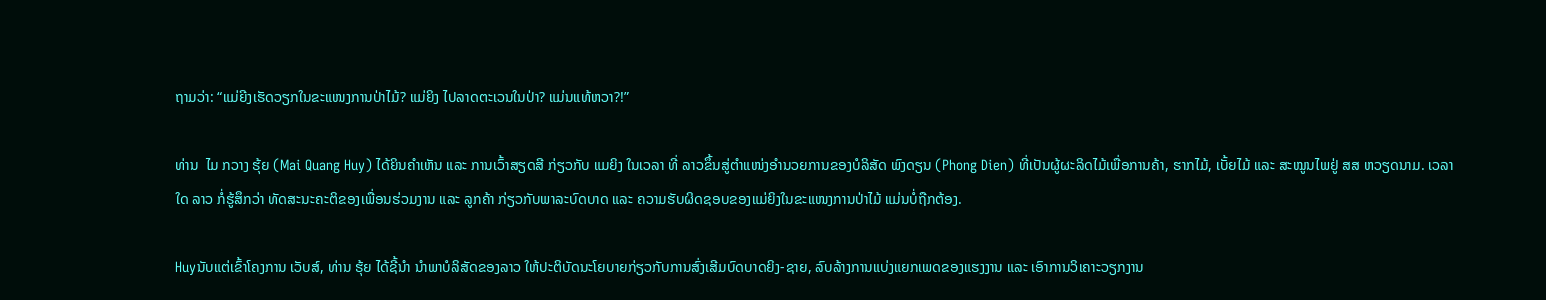ຖາມວ່າ: “ແມ່ຍີງເຮັດວຽກໃນຂະແໜງການປ່າໄມ້? ແມ່ຍິງ ໄປລາດຕະເວນໃນປ່າ? ແມ່ນແທ້ຫວາ?!”

ທ່ານ  ໄມ ກວາງ ຮຸ້ຍ (Mai Quang Huy) ໄດ້ຍິນຄຳເຫັນ ແລະ ການເວົ້າສຽດສີ ກ່ຽວກັບ ແມຍິງ ໃນເວລາ ທີ່ ລາວຂຶ້ນສູ່ຕຳແໜ່ງອຳນວຍການຂອງບໍລິສັດ ພົງດຽນ (Phong Dien) ທີ່ເປັນຜູ້ຜະລິດໄມ້ເພື່ອການຄ້າ, ຮາກໄມ້, ເບັ້ຍໄມ້ ແລະ ສະໝູນໄພຢູ່ ສສ ຫວຽດນາມ. ເວລາໃດ ລາວ ກໍ່ຮູ້ສຶກວ່າ ທັດສະນະຄະຕິຂອງເພື່ອນຮ່ວມງານ ແລະ ລູກຄ້າ ກ່ຽວກັບພາລະບົດບາດ ແລະ ຄວາມຮັບຜິດຊອບຂອງແມ່ຍິງໃນຂະແໜງການປ່າໄມ້ ແມ່ນບໍ່ຖືກຕ້ອງ.

Huyນັບແຕ່ເຂົ້າໂຄງການ ເວັບສ໌, ທ່ານ ຮຸ້ຍ ໄດ້ຊີ້ນຳ ນຳພາບໍລິສັດຂອງລາວ ໃຫ້ປະຕິບັດນະໂຍບາຍກ່ຽວກັບການສົ່ງເສີມບົດບາດຍິງ-ຊາຍ, ລົບລ້າງການແບ່ງແຍກເພດຂອງແຮງງານ ແລະ ເອົາການວິເຄາະວຽກງານ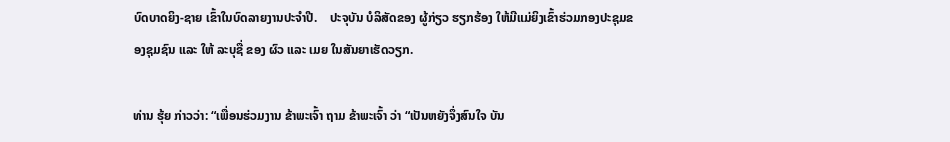ບົດບາດຍິງ-ຊາຍ ເຂົ້າໃນບົດລາຍງານປະຈຳປີ.    ປະຈຸບັນ ບໍລິສັດຂອງ ຜູ້ກ່ຽວ ຮຽກຮ້ອງ ໃຫ້ມີແມ່ຍິງເຂົ້າຮ່ວມກອງປະຊຸມຂອງຊຸມຊົນ ແລະ ໃຫ້ ລະບຸຊື່ ຂອງ ຜົວ ແລະ ເມຍ ໃນສັນຍາເຮັດວຽກ.

ທ່ານ ຮຸ້ຍ ກ່າວວ່າ: “ເພື່ອນຮ່ວມງານ ຂ້າພະເຈົ້າ ຖາມ ຂ້າພະເຈົ້າ ວ່າ “ເປັນຫຍັງຈຶ່ງສົນໃຈ ບັນ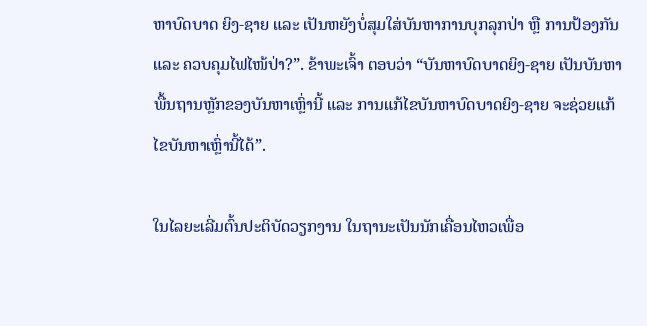ຫາບົດບາດ ຍິງ-ຊາຍ ແລະ ເປັນຫຍັງບໍ່ສຸມໃສ່ບັນຫາການບຸກລຸກປ່າ ຫຼື ການປ້ອງກັນ ແລະ ຄວບຄຸມໄຟໄໜ້ປ່າ?”. ຂ້າພະເຈົ້າ ຕອບວ່າ “ບັນຫາບົດບາດຍິງ-ຊາຍ ເປັນບັນຫາພື້ນຖານຫຼັກຂອງບັນຫາເຫຼົ່ານີ້ ແລະ ການແກ້ໄຂບັນຫາບົດບາດຍິງ-ຊາຍ ຈະຊ່ວຍແກ້ໄຂບັນຫາເຫຼົ່ານີ້ໄດ້”.

ໃນໄລຍະເລີ່ມຕົ້ນປະຕິບັດວຽກງານ ໃນຖານະເປັນນັກເຄື່ອນໄຫວເພື່ອ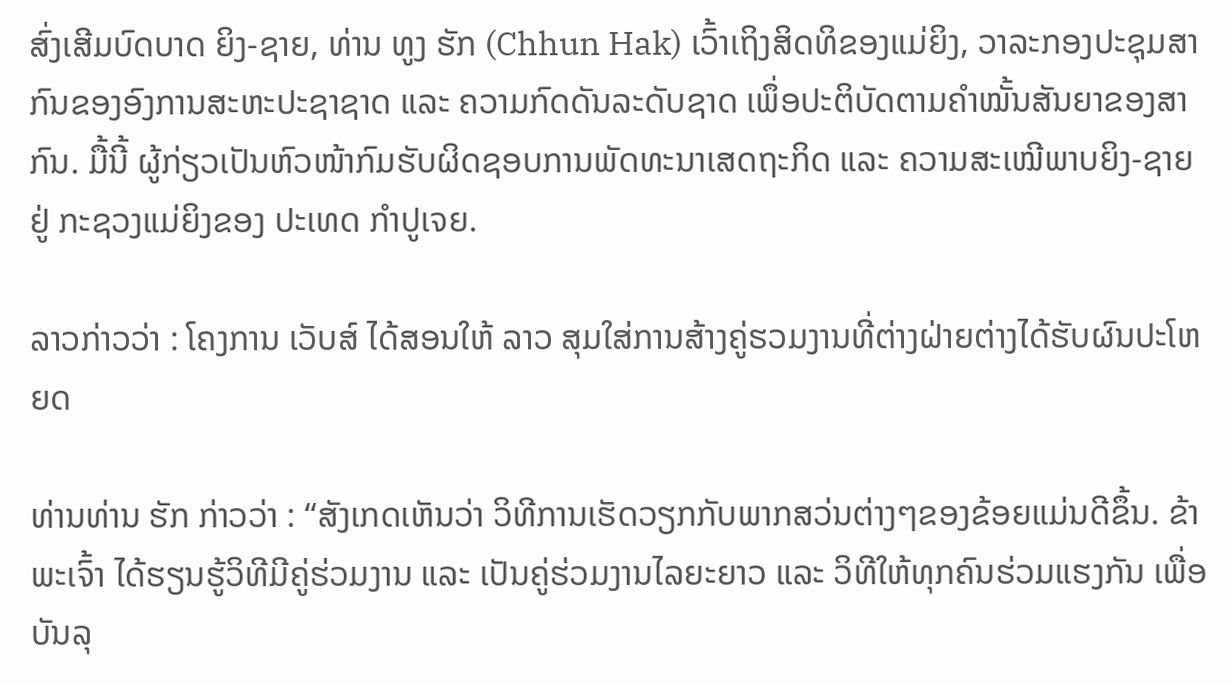ສົ່ງເສີມບົດບາດ ຍິງ-ຊາຍ, ທ່ານ ທູງ ຮັກ (Chhun Hak) ເວົ້າເຖິງສິດທິຂອງແມ່ຍິງ, ວາລະກອງປະຊຸມສາກົນຂອງອົງການສະຫະປະຊາຊາດ ແລະ ຄວາມກົດດັນລະດັບຊາດ ເພຶ່ອປະຕິບັດຕາມຄຳໝັ້ນສັນຍາຂອງສາກົນ. ມື້ນີ້ ຜູ້ກ່ຽວເປັນຫົວໜ້າກົມຮັບຜິດຊອບການພັດທະນາເສດຖະກິດ ແລະ ຄວາມສະເໝີພາບຍິງ-ຊາຍ ຢູ່ ກະຊວງແມ່ຍິງຂອງ ປະເທດ ກຳປູເຈຍ.

ລາວກ່າວວ່າ : ໂຄງການ ເວັບສ໌ ໄດ້ສອນໃຫ້ ລາວ ສຸມໃສ່ການສ້າງຄູ່ຮວມງານທີ່ຕ່າງຝ່າຍຕ່າງໄດ້ຮັບຜົນປະໂຫຍດ

ທ່ານທ່ານ ຮັກ ກ່າວວ່າ : “ສັງເກດເຫັນວ່າ ວິທີການເຮັດວຽກກັບພາກສວ່ນຕ່າງໆຂອງຂ້ອຍແມ່ນດີຂຶ້ນ. ຂ້າພະເຈົ້າ ໄດ້ຮຽນຮູ້ວິທີມີຄູ່ຮ່ວມງານ ແລະ ເປັນຄູ່ຮ່ວມງານໄລຍະຍາວ ແລະ ວິທີໃຫ້ທຸກຄົນຮ່ວມແຮງກັນ ເພື່ອບັນລຸ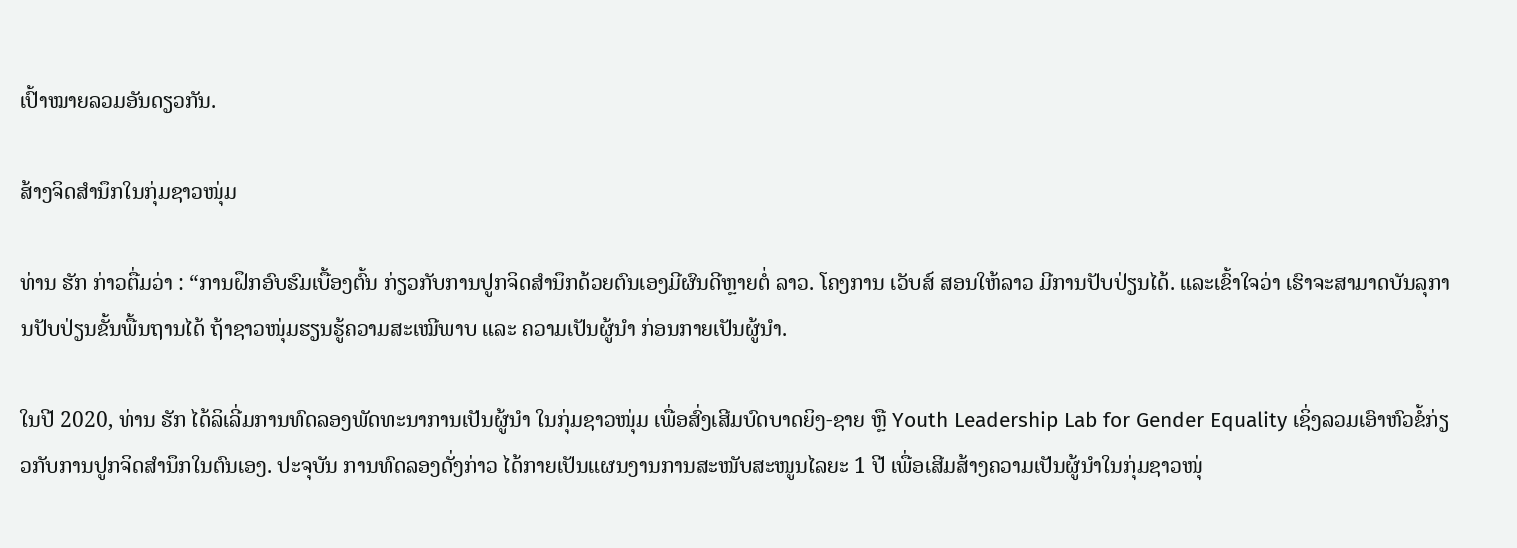ເປົ້າໝາຍລວມອັນດຽວກັນ.

ສ້າງຈິດສຳນຶກໃນກຸ່ມຊາວໜຸ່ມ

ທ່ານ ຮັກ ກ່າວຕື່ມວ່າ : “ການຝຶກອົບຮົມເບື້ອງຕົ້ນ ກ່ຽວກັບການປູກຈິດສຳນຶກດ້ວຍຕົນເອງມີຜົນດີຫຼາຍຕໍ່ ລາວ. ໂຄງການ ເວັບສ໌ ສອນໃຫ້ລາວ ມີການປັບປ່ຽນໄດ້. ແລະເຂົ້າໃຈວ່າ ເຮົາຈະສາມາດບັນລຸການປັບປ່ຽນຂັ້ນພື້ນຖານໄດ້ ຖ້າຊາວໜຸ່ມຮຽນຮູ້ຄວາມສະເໝີພາບ ແລະ ຄວາມເປັນຜູ້ນຳ ກ່ອນກາຍເປັນຜູ້ນຳ.

ໃນປີ 2020, ທ່ານ ຮັກ ໄດ້ລິເລີ່ມການທົດລອງພັດທະນາການເປັນຜູ້ນຳ ໃນກຸ່ມຊາວໜຸ່ມ ເພື່ອສົ່ງເສີມບົດບາດຍິງ-ຊາຍ ຫຼື Youth Leadership Lab for Gender Equality ເຊິ່ງລວມເອົາຫົວຂໍ້ກ່ຽວກັບການປູກຈິດສຳນຶກໃນຕົນເອງ. ປະຈຸບັນ ການທົດລອງດັ່ງກ່າວ ໄດ້ກາຍເປັນແຜນງານການສະໜັບສະໜູນໄລຍະ 1 ປີ ເພື່ອເສີມສ້າງຄວາມເປັນຜູ້ນຳໃນກຸ່ມຊາວໜຸ່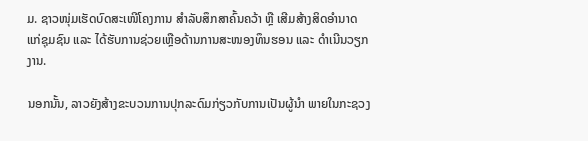ມ. ຊາວໜຸ່ມເຮັດບົດສະເໜີໂຄງການ ສຳລັບສຶກສາຄົ້ນຄວ້າ ຫຼື ເສີມສ້າງສິດອຳນາດແກ່ຊຸມຊົນ ແລະ ໄດ້ຮັບການຊ່ວຍເຫຼືອດ້ານການສະໜອງທຶນຮອນ ແລະ ດຳເນີນວຽກງານ.

ນອກນັ້ນ, ລາວຍັງສ້າງຂະບວນການປຸກລະດົມກ່ຽວກັບການເປັນຜູ້ນຳ ພາຍໃນກະຊວງ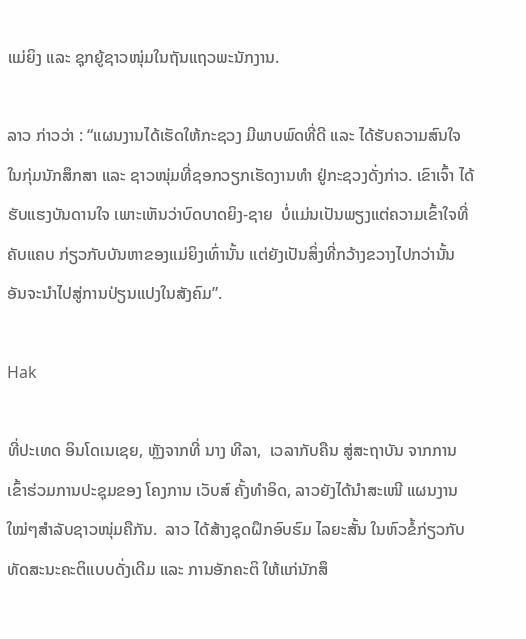ແມ່ຍິງ ແລະ ຊຸກຍູ້ຊາວໜຸ່ມໃນຖັນແຖວພະນັກງານ.

ລາວ ກ່າວວ່າ : “ແຜນງານໄດ້ເຮັດໃຫ້ກະຊວງ ມີພາບພົດທີ່ດີ ແລະ ໄດ້ຮັບຄວາມສົນໃຈໃນກຸ່ມນັກສຶກສາ ແລະ ຊາວໜຸ່ມທີ່ຊອກວຽກເຮັດງານທຳ ຢູ່ກະຊວງດັ່ງກ່າວ. ເຂົາເຈົ້າ ໄດ້ຮັບແຮງບັນດານໃຈ ເພາະເຫັນວ່າບົດບາດຍິງ-ຊາຍ  ບໍ່ແມ່ນເປັນພຽງແຕ່ຄວາມເຂົ້າໃຈທີ່ຄັບແຄບ ກ່ຽວກັບບັນຫາຂອງແມ່ຍິງເທົ່ານັ້ນ ແຕ່ຍັງເປັນສິ່ງທີ່ກວ້າງຂວາງໄປກວ່ານັ້ນ ອັນຈະນຳໄປສູ່ການປ່ຽນແປງໃນສັງຄົມ”.

Hak

ທີ່ປະເທດ ອິນໂດເນເຊຍ, ຫຼັງຈາກທີ່ ນາງ ທີລາ,  ເວລາກັບຄືນ ສູ່ສະຖາບັນ ຈາກການເຂົ້າຮ່ວມການປະຊຸມຂອງ ໂຄງການ ເວັບສ໌ ຄັ້ງທຳອິດ, ລາວຍັງໄດ້ນຳສະເໜີ ແຜນງານໃໝ່ໆສຳລັບຊາວໜຸ່ມຄືກັນ.  ລາວ ໄດ້ສ້າງຊຸດຝຶກອົບຮົມ ໄລຍະສັ້ນ ໃນຫົວຂໍ້ກ່ຽວກັບທັດສະນະຄະຕິແບບດັ່ງເດີມ ແລະ ການອັກຄະຕິ ໃຫ້ແກ່ນັກສຶ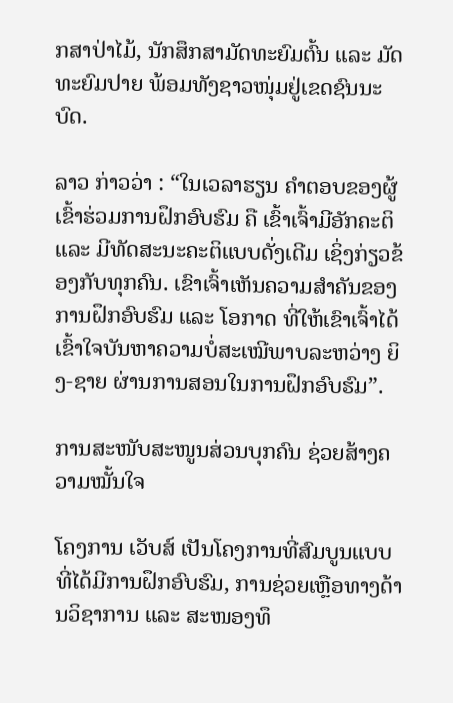ກສາປ່າໄມ້, ນັກສຶກສາມັດທະຍົມຕົ້ນ ແລະ ມັດທະຍົມປາຍ ພ້ອມທັງຊາວໜຸ່ມຢູ່ເຂດຊົນນະບົດ.

ລາວ ກ່າວວ່າ : “ໃນເວລາຮຽນ ຄຳຕອບຂອງຜູ້ເຂົ້າຮ່ວມການຝຶກອົບຮົມ ຄື ເຂົ້າເຈົ້າມີອັກຄະຕິ ແລະ ມີທັດສະນະຄະຕິແບບດັ່ງເດີມ ເຊິ່ງກ່ຽວຂ້ອງກັບທຸກຄົນ. ເຂົາເຈົ້າເຫັນຄວາມສຳຄັນຂອງການຝຶກອົບຮົມ ແລະ ໂອກາດ ທີ່ໃຫ້ເຂົາເຈົ້າໄດ້ເຂົ້າໃຈບັນຫາຄວາມບໍ່ສະເໝີພາບລະຫວ່າງ ຍິງ-ຊາຍ ຜ່ານການສອນໃນການຝຶກອົບຮົມ”.

ການສະໜັບສະໜູນສ່ວນບຸກຄົນ ຊ່ວຍສ້າງຄວາມໝັ້ນໃຈ

ໂຄງການ ເວັບສ໌ ເປັນໂຄງການທີ່ສົມບູນແບບ ທີ່ໄດ້ມີການຝຶກອົບຮົມ, ການຊ່ວຍເຫຼືອທາງດ້ານວິຊາການ ແລະ ສະໜອງທຶ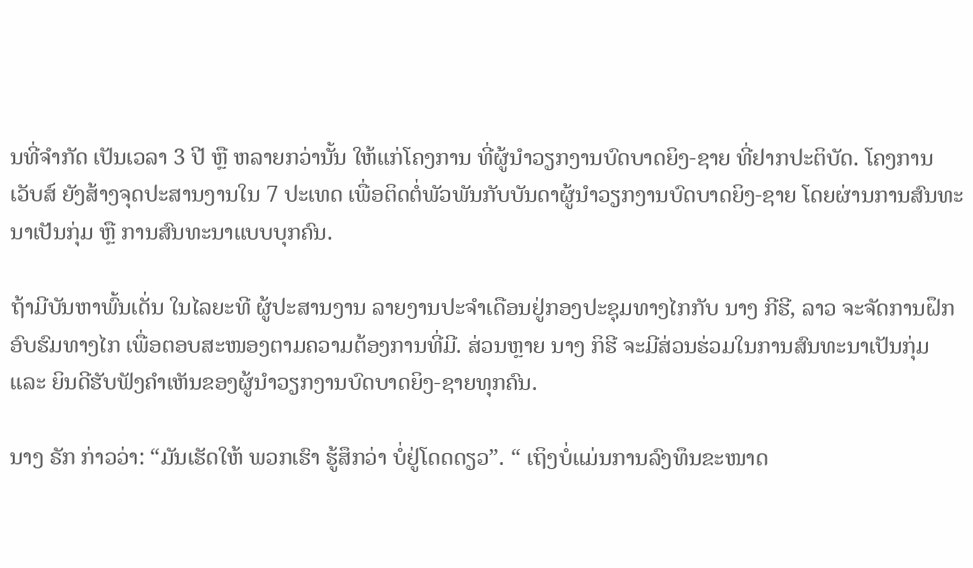ນທີ່ຈຳກັດ ເປັນເວລາ 3 ປີ ຫຼື ຫລາຍກວ່ານັ້ນ ໃຫ້ແກ່ໂຄງການ ທີ່ຜູ້ນຳວຽກງານບົດບາດຍິງ-ຊາຍ ທີ່ຢາກປະຕິບັດ. ໂຄງການ ເວັບສ໌ ຍັງສ້າງຈຸດປະສານງານໃນ 7 ປະເທດ ເພື່ອຕິດຕໍ່ພັວພັນກັບບັນດາຜູ້ນຳວຽກງານບົດບາດຍິງ-ຊາຍ ໂດຍຜ່ານການສົນທະນາເປັນກຸ່ມ ຫຼື ການສົນທະນາແບບບຸກຄົນ.

ຖ້າມີບັນຫາພົ້ນເດັ່ນ ໃນໄລຍະທີ ຜູ້ປະສານງານ ລາຍງານປະຈຳເດືອນຢູ່ກອງປະຊຸມທາງໄກກັບ ນາງ ກີຮີ, ລາວ ຈະຈັດການຝຶກອົບຮົມທາງໄກ ເພື່ອຕອບສະໜອງຕາມຄວາມຕ້ອງການທີ່ມີ. ສ່ວນຫຼາຍ ນາງ ກິຮີ ຈະມີສ່ວນຮ່ວມໃນການສົນທະນາເປັນກຸ່ມ ແລະ ຍິນດີຮັບຟັງຄຳເຫັນຂອງຜູ້ນຳວຽກງານບົດບາດຍິງ-ຊາຍທຸກຄົນ.

ນາງ ຣັກ ກ່າວວ່າ: “ມັນເຮັດໃຫ້ ພວກເຮົາ ຮູ້ສຶກວ່າ ບໍ່ຢູ່ໂດດດຽວ”. “ ເຖິງບໍ່ແມ່ນການລົງທຶນຂະໜາດ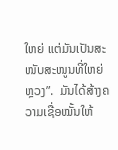ໃຫຍ່ ແຕ່ມັນເປັນສະໜັບສະໜູນທີ່ໃຫຍ່ຫຼວງ”.  ມັນໄດ້ສ້າງຄວາມເຊື່ອໝັ້ນໃຫ້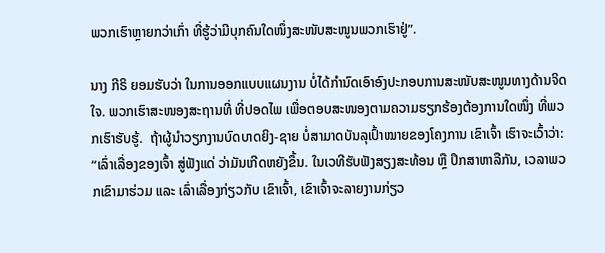ພວກເຮົາຫຼາຍກວ່າເກົ່າ ທີ່ຮູ້ວ່າມີບຸກຄົນໃດໜຶ່ງສະໜັບສະໜູນພວກເຮົາຢູ່”.

ນາງ ກີຣິ ຍອມຮັບວ່າ ໃນການອອກແບບແຜນງານ ບໍ່ໄດ້ກຳນົດເອົາອົງປະກອບການສະໜັບສະໜູນທາງດ້ານຈິດໃຈ. ພວກເຮົາສະໜອງສະຖານທີ່ ທີ່ປອດໄພ ເພື່ອຕອບສະໜອງຕາມຄວາມຮຽກຮ້ອງຕ້ອງການໃດໜຶ່ງ ທີ່ພວກເຮົາຮັບຮູ້.  ຖ້າຜູ້ນຳວຽກງານບົດບາດຍິງ-ຊາຍ ບໍ່ສາມາດບັນລຸເປົ້າໝາຍຂອງໂຄງການ ເຂົາເຈົ້າ ເຮົາຈະເວົ້າວ່າ: “ເລົ່າເລື່ອງຂອງເຈົ້າ ສູ່ຟັງແດ່ ວ່າມັນເກີດຫຍັງຂຶ້ນ. ໃນເວທີຮັບຟັງສຽງສະທ້ອນ ຫຼື ປຶກສາຫາລືກັນ, ເວລາພວກເຂົາມາຮ່ວມ ແລະ ເລົ່າເລື່ອງກ່ຽວກັບ ເຂົາເຈົ້າ, ເຂົາເຈົ້າຈະລາຍງານກ່ຽວ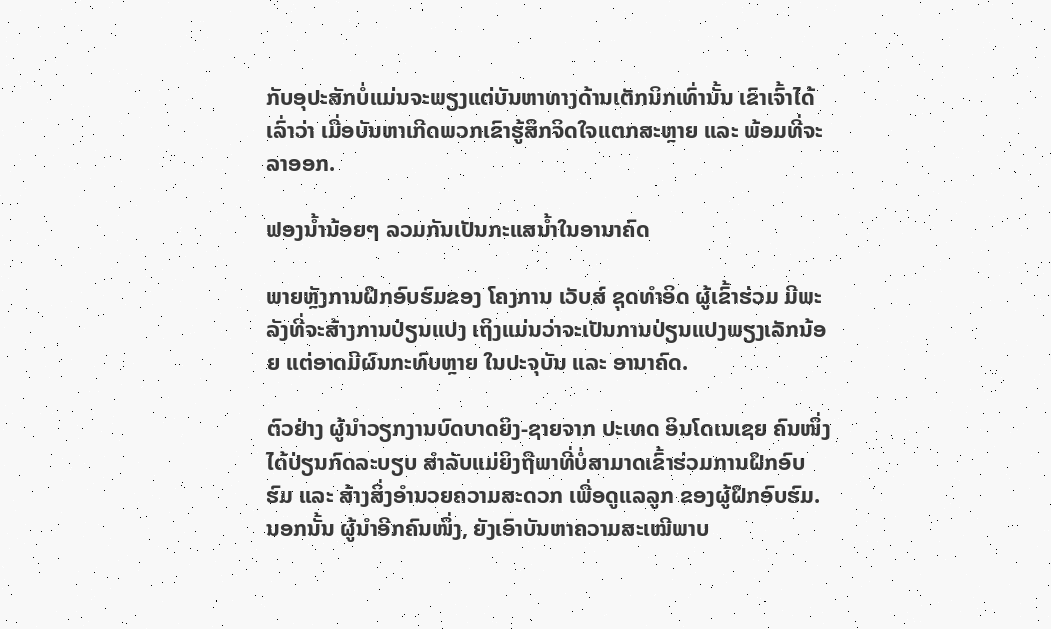ກັບອຸປະສັກບໍ່ແມ່ນຈະພຽງແຕ່ບັນຫາທາງດ້ານເຕັກນິກເທົ່ານັ້ນ ເຂົາເຈົ້າໄດ້ເລົ່າວ່າ ເມື່ອບັນຫາເກີດພວກເຂົາຮູ້ສຶກຈິດໃຈແຕກສະຫຼາຍ ແລະ ພ້ອມທີ່ຈະລາອອກ.

ຟອງນ້ຳນ້ອຍໆ ລວມກັນເປັນກະແສນໍ້າໃນອານາຄົດ

ພາຍຫຼັງການຝຶກອົບຮົມຂອງ ໂຄງການ ເວັບສ໌ ຊຸດທຳອິດ ຜູ້ເຂົ້າຮ່ວມ ມີພະລັງທີ່ຈະສ້າງການປ່ຽນແປງ ເຖິງແມ່ນວ່າຈະເປັນການປ່ຽນແປງພຽງເລັກນ້ອຍ ແຕ່ອາດມີຜົນກະທົບຫຼາຍ ໃນປະຈຸບັນ ແລະ ອານາຄົດ.

ຕົວຢ່າງ ຜູ້ນຳວຽກງານບົດບາດຍິງ-ຊາຍຈາກ ປະເທດ ອິນໂດເນເຊຍ ຄົນໜຶ່ງ ໄດ້ປ່ຽນກົດລະບຽບ ສຳລັບແມ່ຍິງຖືພາທີ່ບໍ່ສາມາດເຂົ້າຮ່ວມການຝຶກອົບຮົມ ແລະ ສ້າງສິ່ງອຳນວຍຄວາມສະດວກ ເພື່ອດູແລລູກ ຂອງຜູ້ຝຶກອົບຮົມ. ນອກນັ້ນ ຜູ້ນຳອີກຄົນໜຶ່ງ, ຍັງເອົາບັນຫາຄວາມສະເໝີພາບ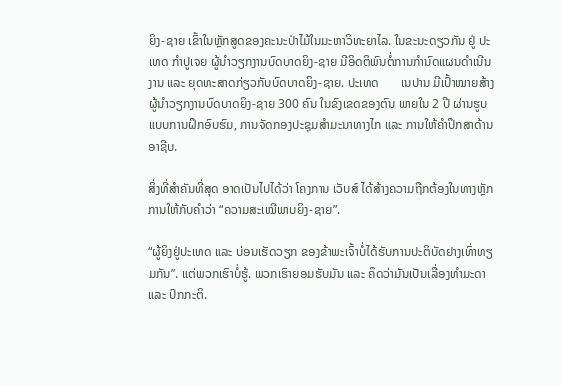ຍິງ-ຊາຍ ເຂົ້າໃນຫຼັກສູດຂອງຄະນະປ່າໄມ້ໃນມະຫາວິທະຍາໄລ. ໃນຂະນະດຽວກັນ ຢູ່ ປະເທດ ກຳປູເຈຍ ຜູ້ນຳວຽກງານບົດບາດຍິງ-ຊາຍ ມີອິດຕິພົນຕໍ່ການກຳນົດແຜນດຳເນີນງານ ແລະ ຍຸດທະສາດກ່ຽວກັບບົດບາດຍິງ-ຊາຍ. ປະເທດ       ເນປານ ມີເປົ້າໝາຍສ້າງຜູ້ນຳວຽກງານບົດບາດຍິງ-ຊາຍ 300 ຄົນ ໃນຂົງເຂດຂອງຕົນ ພາຍໃນ 2 ປີ ຜ່ານຮູບແບບການຝຶກອົບຮົມ, ການຈັດກອງປະຊຸມສຳມະນາທາງໄກ ແລະ ການໃຫ້ຄຳປຶກສາດ້ານອາຊີບ.

ສິ່ງທີ່ສຳຄັນທີ່ສຸດ ອາດເປັນໄປໄດ້ວ່າ ໂຄງການ ເວັບສ໌ ໄດ້ສ້າງຄວາມຖືກຕ້ອງໃນທາງຫຼັກການໃຫ້ກັບຄຳວ່າ “ຄວາມສະເໝີພາບຍິງ-ຊາຍ”.

“ຜູ້ຍິງຢູ່ປະເທດ ແລະ ບ່ອນເຮັດວຽກ ຂອງຂ້າພະເຈົ້າບໍ່ໄດ້ຮັບການປະຕິບັດຢາງເທົ່າທຽມກັນ”. ແຕ່ພວກເຮົາບໍ່ຮູ້. ພວກເຮົາຍອມຮັບມັນ ແລະ ຄຶດວ່າມັນເປັນເລື່ອງທຳມະດາ ແລະ ປົກກະຕິ.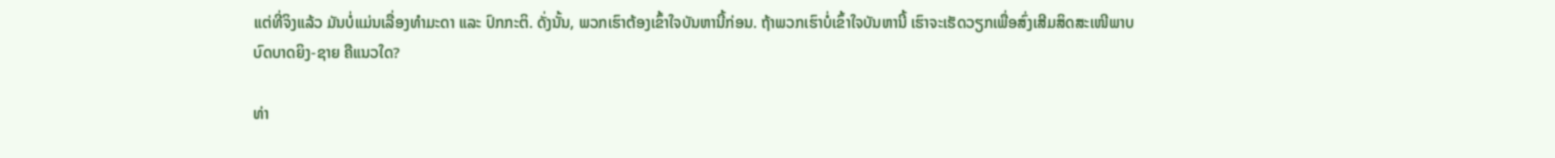ແຕ່ທີ່ຈິງແລ້ວ ມັນບໍ່ແມ່ນເລື່ອງທຳມະດາ ແລະ ປົກກະຕິ. ດັ່ງນັ້ນ, ພວກເຮົາຕ້ອງເຂົ້າໃຈບັນຫານີ້ກ່ອນ. ຖ້າພວກເຮົາບໍ່ເຂົ້າໃຈບັນຫານີ້ ເຮົາຈະເຮັດວຽກເພື່ອສົ່ງເສີມສິດສະເໜີພາບບົດບາດຍິງ-ຊາຍ ຄືແນວໃດ?

ທ່າ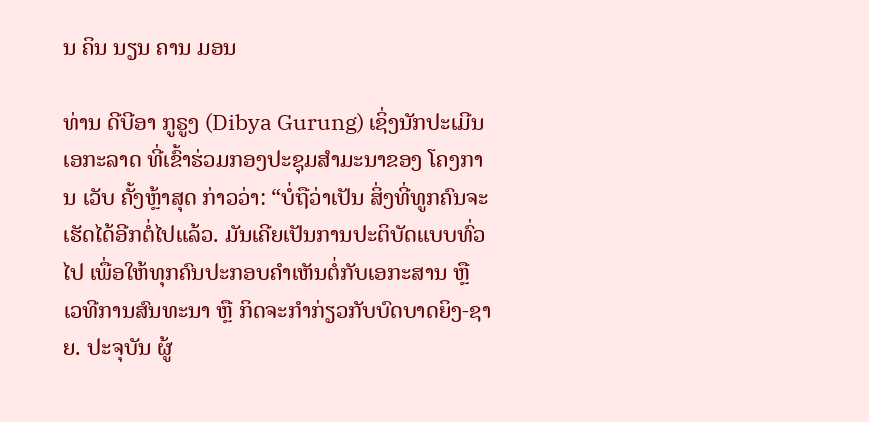ນ ຄິນ ນຽນ ຄານ ມອນ

ທ່ານ ດີບີອາ ກູຣູງ (Dibya Gurung) ເຊິ່ງນັກປະເມີນເອກະລາດ ທີ່ເຂົ້າຮ່ວມກອງປະຊຸມສຳມະນາຂອງ ໂຄງການ ເວັບ ຄັ້ງຫຼ້າສຸດ ກ່າວວ່າ: “ບໍ່ຖືວ່າເປັນ ສິ່ງທີ່ທູກຄົນຈະເຮັດໄດ້ອີກຕໍ່ໄປແລ້ວ. ມັນເຄີຍເປັນການປະຕິບັດແບບທົ່ວໄປ ເພື່ອໃຫ້ທຸກຄົນປະກອບຄຳເຫັນຕໍ່ກັບເອກະສານ ຫຼື ເວທີການສົນທະນາ ຫຼື ກິດຈະກຳກ່ຽວກັບບົດບາດຍິງ-ຊາຍ. ປະຈຸບັນ ຜູ້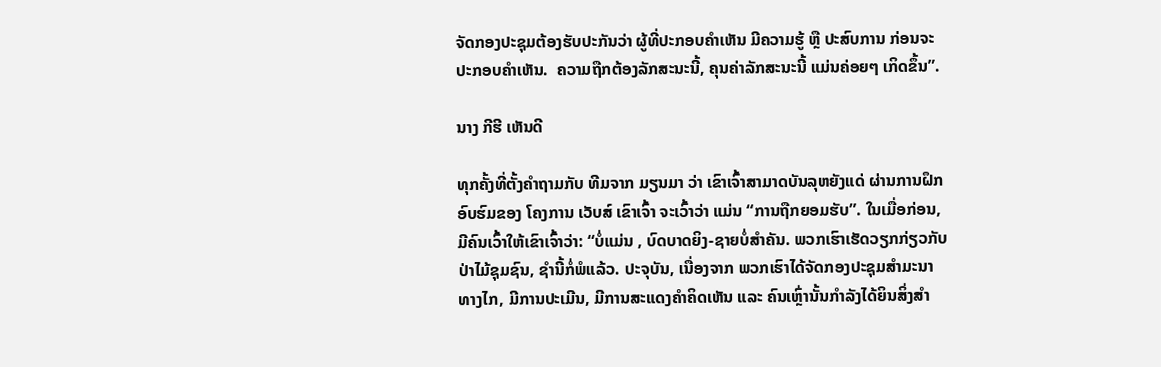ຈັດກອງປະຊຸມຕ້ອງຮັບປະກັນວ່າ ຜູ້ທີ່ປະກອບຄຳເຫັນ ມີຄວາມຮູ້ ຫຼື ປະສົບການ ກ່ອນຈະປະກອບຄຳເຫັນ.  ຄວາມຖືກຕ້ອງລັກສະນະນີ້, ຄຸນຄ່າລັກສະນະນີ້ ແມ່ນຄ່ອຍໆ ເກິດຂຶ້ນ”.

ນາງ ກີຮີ ເຫັນດີ

ທຸກຄັ້ງທີ່ຕັ້ງຄຳຖາມກັບ ທີມຈາກ ມຽນມາ ວ່າ ເຂົາເຈົ້າສາມາດບັນລຸຫຍັງແດ່ ຜ່ານການຝຶກອົບຮົມຂອງ ໂຄງການ ເວັບສ໌ ເຂົາເຈົ້າ ຈະເວົ້າວ່າ ແມ່ນ “ການຖືກຍອມຮັບ”. ໃນເມື່ອກ່ອນ, ມີຄົນເວົ້າໃຫ້ເຂົາເຈົ້າວ່າ: “ບໍ່ແມ່ນ , ບົດບາດຍິງ-ຊາຍບໍ່ສຳຄັນ. ພວກເຮົາເຮັດວຽກກ່ຽວກັບປ່າໄມ້ຊຸມຊົນ, ຊຳນີ້ກໍ່ພໍແລ້ວ. ປະຈຸບັນ, ເນື່ອງຈາກ ພວກເຮົາໄດ້ຈັດກອງປະຊຸມສຳມະນາທາງໄກ, ມີການປະເມີນ, ມີການສະແດງຄຳຄິດເຫັນ ແລະ ຄົນເຫຼົ່ານັ້ນກຳລັງໄດ້ຍິນສິ່ງສຳ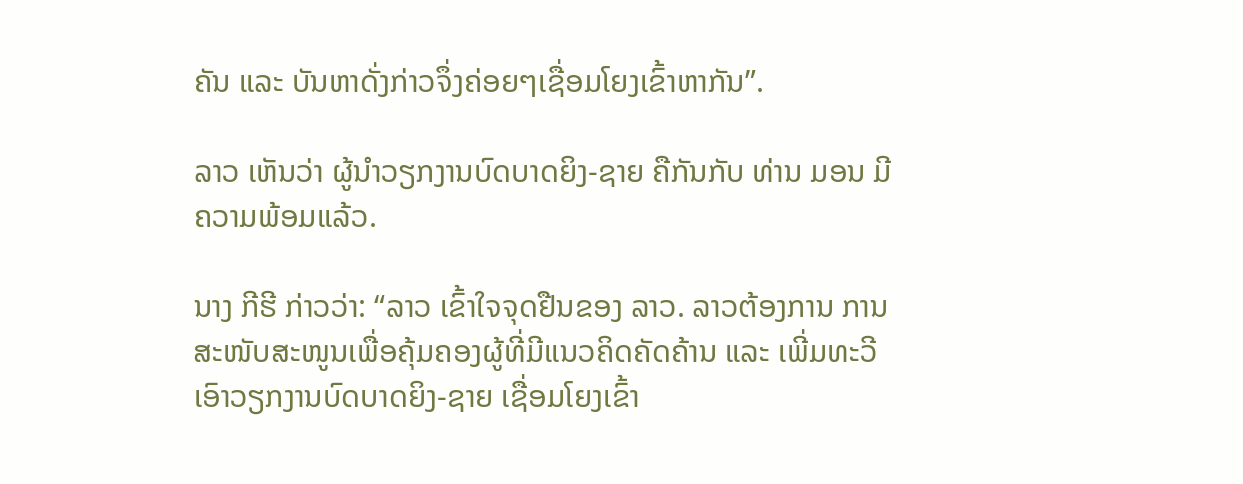ຄັນ ແລະ ບັນຫາດັ່ງກ່າວຈຶ່ງຄ່ອຍໆເຊື່ອມໂຍງເຂົ້າຫາກັນ”.

ລາວ ເຫັນວ່າ ຜູ້ນຳວຽກງານບົດບາດຍິງ-ຊາຍ ຄືກັນກັບ ທ່ານ ມອນ ມີຄວາມພ້ອມແລ້ວ.

ນາງ ກີຮີ ກ່າວວ່າ: “ລາວ ເຂົ້າໃຈຈຸດຢືນຂອງ ລາວ. ລາວຕ້ອງການ ການສະໜັບສະໜູນເພື່ອຄຸ້ມຄອງຜູ້ທີ່ມີແນວຄິດຄັດຄ້ານ ແລະ ເພີ່ມທະວີ ເອົາວຽກງານບົດບາດຍິງ-ຊາຍ ເຊື່ອມໂຍງເຂົ້າ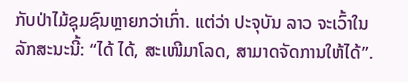ກັບປ່າໄມ້ຊຸມຊົນຫຼາຍກວ່າເກົ່າ. ແຕ່ວ່າ ປະຈຸບັນ ລາວ ຈະເວົ້າໃນລັກສະນະນີ້: “ໄດ້ ໄດ້, ສະເໜີມາໂລດ, ສາມາດຈັດການໃຫ້ໄດ້”.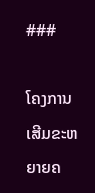###

ໂຄງການ ເສີມຂະຫຍາຍຄ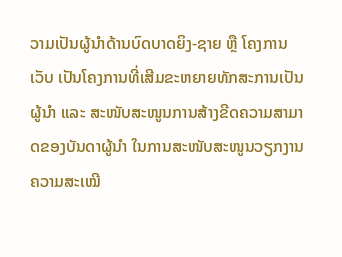ວາມເປັນຜູ້ນຳດ້ານບົດບາດຍິງ-ຊາຍ ຫຼື ໂຄງການ ເວັບ ເປັນໂຄງການທີ່ເສີມຂະຫຍາຍທັກສະການເປັນຜູ້ນຳ ແລະ ສະໜັບສະໜູນການສ້າງຂີດຄວາມສາມາດຂອງບັນດາຜູ້ນຳ ໃນການສະໜັບສະໜູນວຽກງານຄວາມສະເໝີ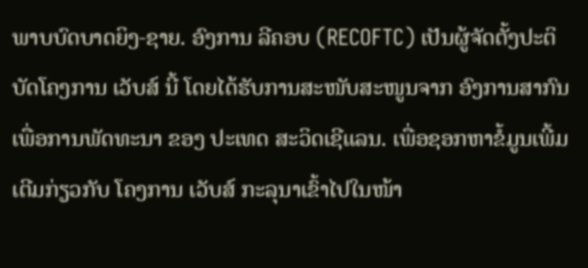ພາບບົດບາດຍິງ-ຊາຍ. ອົງການ ລີຄອບ (RECOFTC) ເປັນຜູ້ຈັດຕັ້ງປະຕິບັດໂຄງການ ເວັບສ໌ ນີ້ ໂດຍໄດ້ຮັບການສະໜັບສະໜູນຈາກ ອົງການສາກົນເພື່ອການພັດທະນາ ຂອງ ປະເທດ ສະວິດເຊີແລນ. ເພື່ອຊອກຫາຂໍ້ມູນເພີ້ມເຕີມກ່ຽວກັບ ໂຄງການ ເວັບສ໌ ກະລຸນາເຂົ້າໄປໃນໜ້າ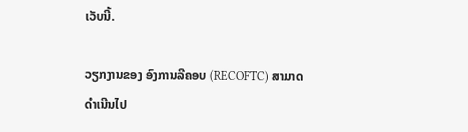ເວັບນີ້.

ວຽກງານຂອງ ອົງການລີຄອບ (RECOFTC) ສາມາດດຳເນີນໄປ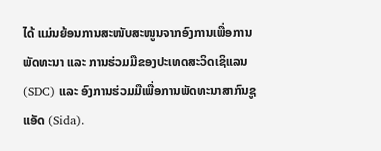ໄດ້ ແມ່ນຍ້ອນການສະໜັບສະໜູນຈາກອົງການເພື່ອການພັດທະນາ ແລະ ການຮ່ວມມືຂອງປະເທດສະວິດເຊິແລນ (SDC) ແລະ ອົງການຮ່ວມມືເພື່ອການພັດທະນາສາກົນຊູແອັດ (Sida).